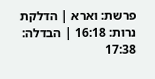פרשת: וארא | הדלקת נרות: 16:18 | הבדלה: 17:38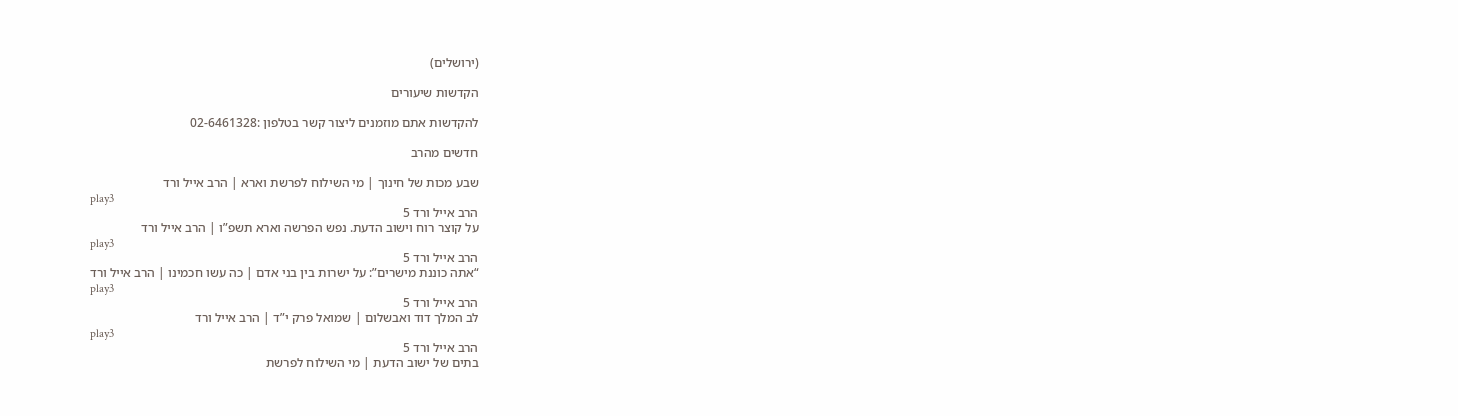(ירושלים)

הקדשות שיעורים

להקדשות אתם מוזמנים ליצור קשר בטלפון :02-6461328

חדשים מהרב

שבע מכות של חינוך | מי השילוח לפרשת וארא | הרב אייל ורד
play3
הרב אייל ורד 5
על קוצר רוח וישוב הדעת. נפש הפרשה וארא תשפ”ו | הרב אייל ורד
play3
הרב אייל ורד 5
“אתה כוננת מישרים”: על ישרות בין בני אדם | כה עשו חכמינו | הרב אייל ורד
play3
הרב אייל ורד 5
לב המלך דוד ואבשלום | שמואל פרק י”ד | הרב אייל ורד
play3
הרב אייל ורד 5
בתים של ישוב הדעת | מי השילוח לפרשת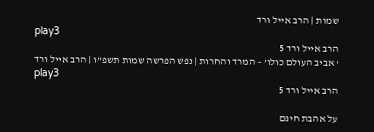שמות | הרב אייל ורד
play3
הרב אייל ורד 5
‘ אביב העולם כולו’ – המרד והחרות | נפש הפרשה שמות תשפ”ו | הרב אייל ורד
play3
הרב אייל ורד 5

על אהבת חינם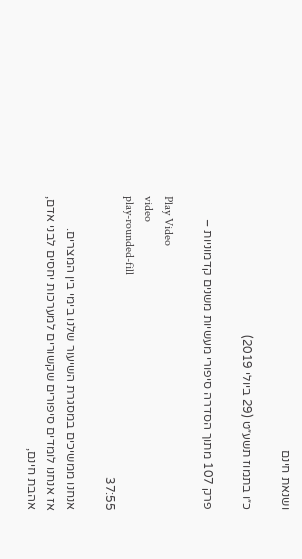ושנאת חינם

כ״ו בתמוז תשע״ט (29 ביולי 2019)

פרק 107 מתוך הסדרה סיפורי מעשיות משנים קדמוניות –

Play Video
video
play-rounded-fill
37:55

אנחנו ממשיכים במסגרת השיעור שלנו בימי בין המצרים.
אז אנחנו לומדים סיפורים שקשורים למערכות יחסים לבני אדם, אהבת חינם,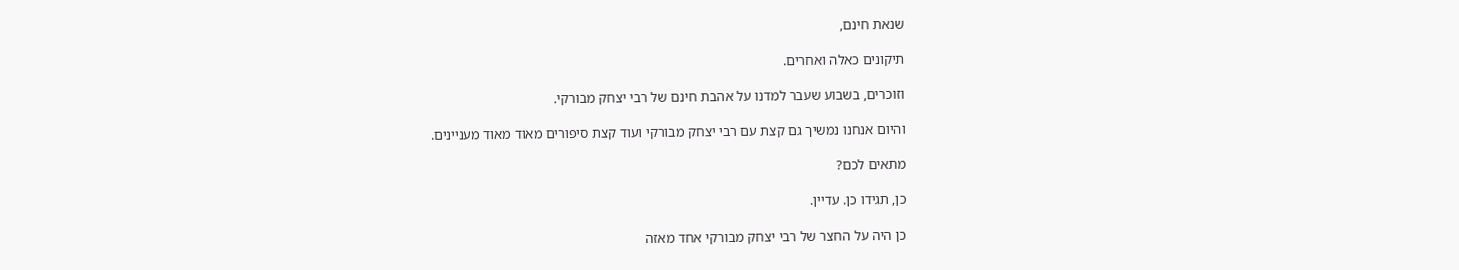שנאת חינם,

תיקונים כאלה ואחרים.

וזוכרים, בשבוע שעבר למדנו על אהבת חינם של רבי יצחק מבורקי.

והיום אנחנו נמשיך גם קצת עם רבי יצחק מבורקי ועוד קצת סיפורים מאוד מאוד מעניינים.

מתאים לכם?

כן, תגידו כן. עדיין.

כן היה על החצר של רבי יצחק מבורקי אחד מאזה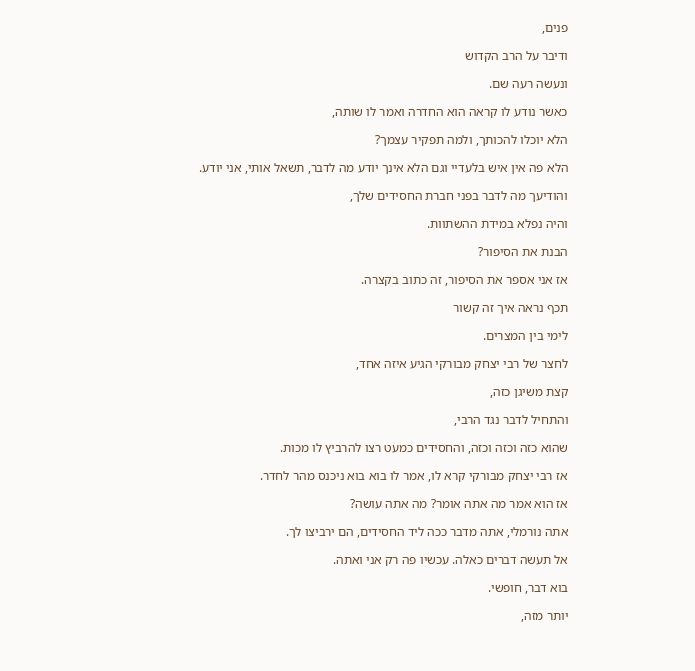פנים,

ודיבר על הרב הקדוש

ונעשה רעה שם.

כאשר נודע לו קראה הוא החדרה ואמר לו שותה,

הלא יוכלו להכותך, ולמה תפקיר עצמך?

הלא פה אין איש בלעדיי וגם הלא אינך יודע מה לדבר, תשאל אותי, אני יודע.

והודיעך מה לדבר בפני חברת החסידים שלך,

והיה נפלא במידת ההשתוות.

הבנת את הסיפור?

אז אני אספר את הסיפור, זה כתוב בקצרה.

תכף נראה איך זה קשור

לימי בין המצרים.

לחצר של רבי יצחק מבורקי הגיע איזה אחד,

קצת משיגן כזה,

והתחיל לדבר נגד הרבי,

שהוא כזה וכזה וכזה, והחסידים כמעט רצו להרביץ לו מכות.

אז רבי יצחק מבורקי קרא לו, אמר לו בוא בוא ניכנס מהר לחדר.

אז הוא אמר מה אתה אומר? מה אתה עושה?

אתה נורמלי, אתה מדבר ככה ליד החסידים, הם ירביצו לך.

אל תעשה דברים כאלה. עכשיו פה רק אני ואתה.

בוא דבר, חופשי.

יותר מזה,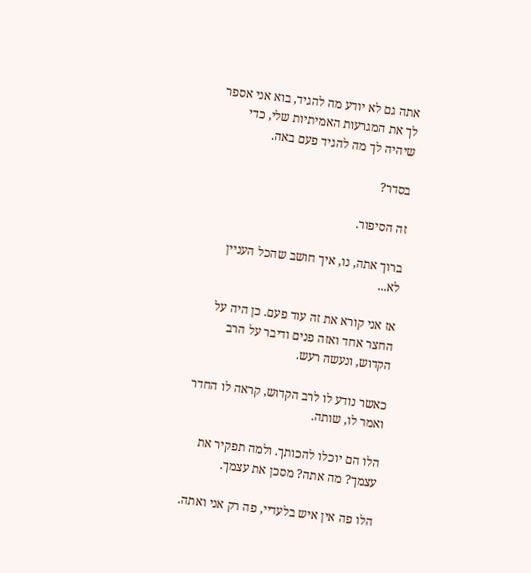אתה גם לא יודע מה להגיד, בוא אני אספר לך את המגרעות האמיתיות שלי, כדי שיהיה לך מה להגיד פעם באה.

בסדר?

זה הסיפור.

ברוך אתה, נו, איך חושב שהכל העניין לא...

אז אני קורא את זה עוד פעם. כן היה על החצר אחד ואזה פנים ודיבר על הרב הקדוש, ונעשה רעש.

כאשר נודע לו לרב הקדוש, קראה לו החדר ואמר לו, שותה.

הלו הם יוכלו להכותך. ולמה תפקיר את עצמך? מה אתה? מסכן את עצמך.

הלו פה אין איש בלעדיי, פה רק אני ואתה.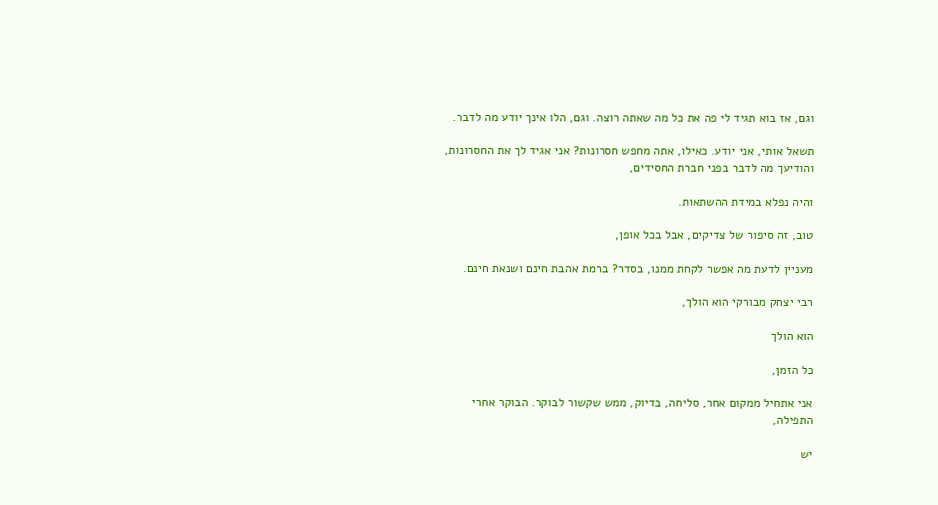וגם, אז בוא תגיד לי פה את כל מה שאתה רוצה. וגם, הלו אינך יודע מה לדבר.

תשאל אותי, אני יודע. כאילו, אתה מחפש חסרונות? אני אגיד לך את החסרונות, והודיעך מה לדבר בפני חברת החסידים,

והיה נפלא במידת ההשתאות.

טוב, זה סיפור של צדיקים, אבל בכל אופן,

מעניין לדעת מה אפשר לקחת ממנו, בסדר? ברמת אהבת חינם ושנאת חינם.

רבי יצחק מבורקי הוא הולך,

הוא הולך

כל הזמן,

אני אתחיל ממקום אחר, סליחה, בדיוק, ממש שקשור לבוקר. הבוקר אחרי התפילה,

יש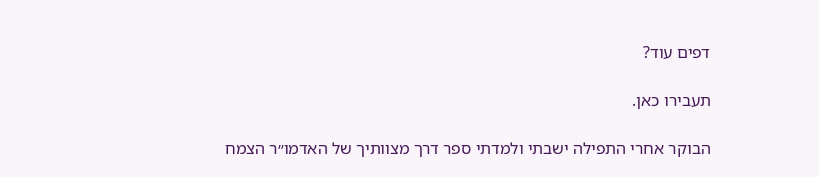דפים עוד?

תעבירו כאן.

הבוקר אחרי התפילה ישבתי ולמדתי ספר דרך מצוותיך של האדמו״ר הצמח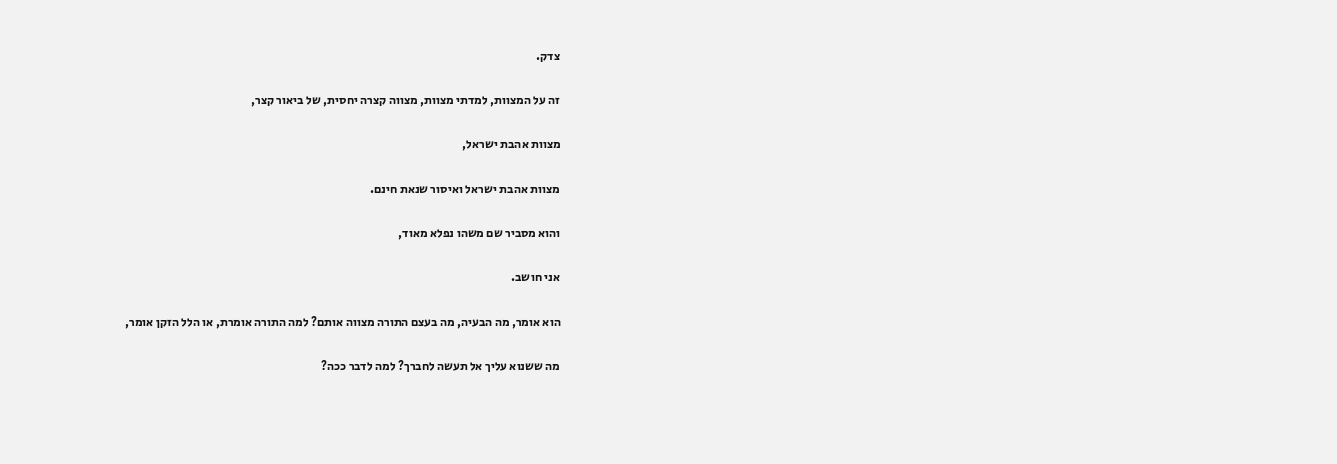צדק.

זה על המצוות, למדתי מצוות, מצווה קצרה יחסית, של ביאור קצר,

מצוות אהבת ישראל,

מצוות אהבת ישראל ואיסור שנאת חינם.

והוא מסביר שם משהו נפלא מאוד,

אני חושב.

הוא אומר, מה הבעיה, מה בעצם התורה מצווה אותם? למה התורה אומרת, או הלל הזקן אומר,

מה ששנוא עליך אל תעשה לחברך? למה לדבר ככה?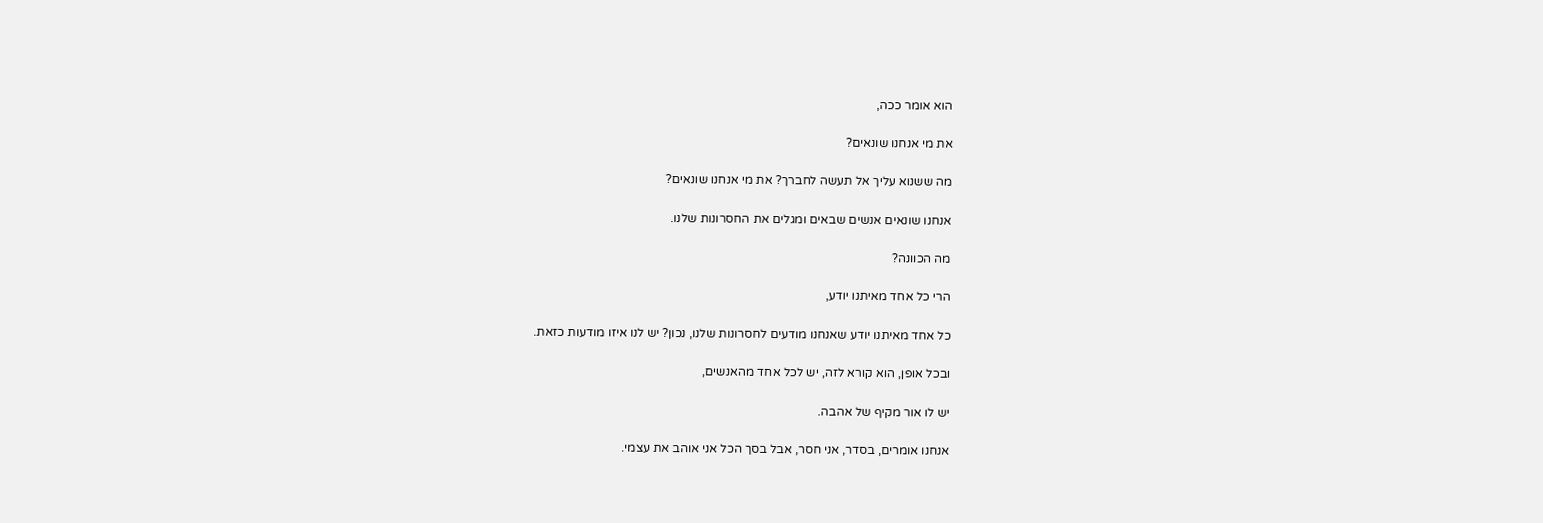הוא אומר ככה,

את מי אנחנו שונאים?

מה ששנוא עליך אל תעשה לחברך? את מי אנחנו שונאים?

אנחנו שונאים אנשים שבאים ומגלים את החסרונות שלנו.

מה הכוונה?

הרי כל אחד מאיתנו יודע,

כל אחד מאיתנו יודע שאנחנו מודעים לחסרונות שלנו, נכון? יש לנו איזו מודעות כזאת.

ובכל אופן, הוא קורא לזה, יש לכל אחד מהאנשים,

יש לו אור מקיף של אהבה.

אנחנו אומרים, בסדר, אני חסר, אבל בסך הכל אני אוהב את עצמי.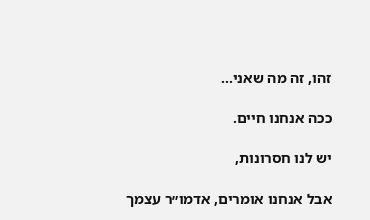זהו, זה מה שאני...

ככה אנחנו חיים.

יש לנו חסרונות,

אבל אנחנו אומרים, אדמו״ר עצמך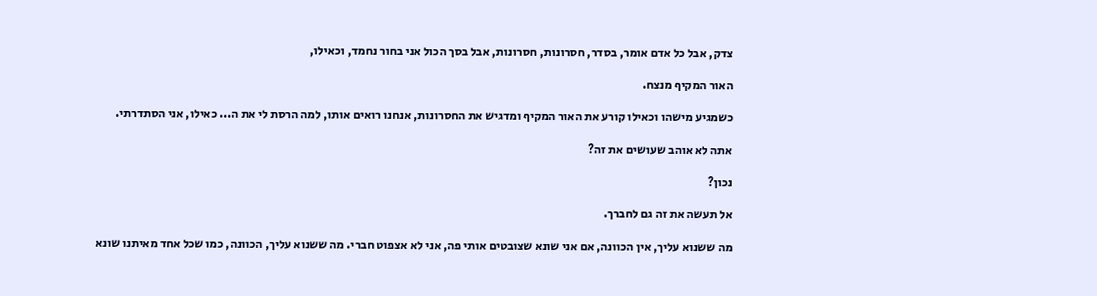צדק, אבל כל אדם אומר, בסדר, חסרונות, חסרונות, אבל בסך הכול אני בחור נחמד, וכאילו,

האור המקיף מנצח.

כשמגיע מישהו וכאילו קורע את האור המקיף ומדגיש את החסרונות, אנחנו רואים אותו, למה הרסת לי את ה... כאילו, אני הסתדרתי.

אתה לא אוהב שעושים את זה?

נכון?

אל תעשה את זה גם לחברך.

מה ששנוא עליך, אין הכוונה, אם אני שונא שצובטים אותי פה, אני לא אצפוט חברי. מה ששנוא עליך, הכוונה, כמו שכל אחד מאיתנו שונא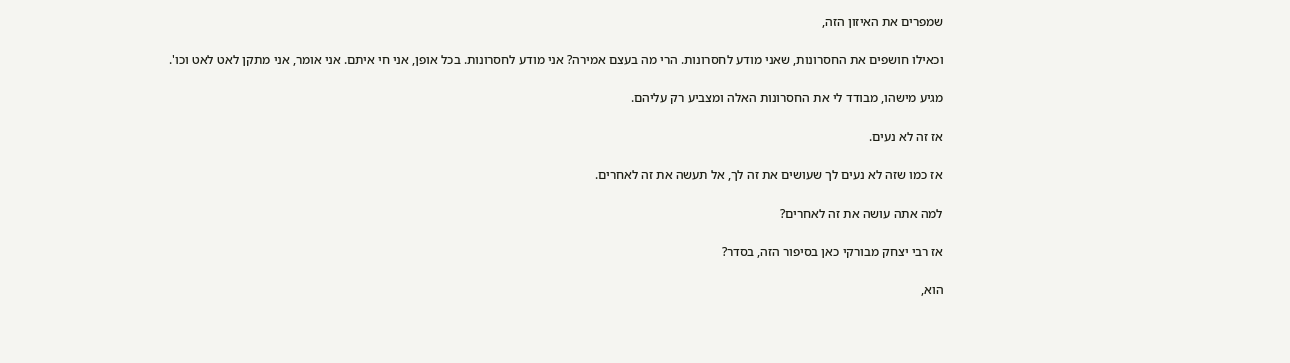שמפרים את האיזון הזה,

וכאילו חושפים את החסרונות, שאני מודע לחסרונות. הרי מה בעצם אמירה? אני מודע לחסרונות. בכל אופן, אני חי איתם. אני אומר, אני מתקן לאט לאט וכו'.

מגיע מישהו, מבודד לי את החסרונות האלה ומצביע רק עליהם.

אז זה לא נעים.

אז כמו שזה לא נעים לך שעושים את זה לך, אל תעשה את זה לאחרים.

למה אתה עושה את זה לאחרים?

אז רבי יצחק מבורקי כאן בסיפור הזה, בסדר?

הוא,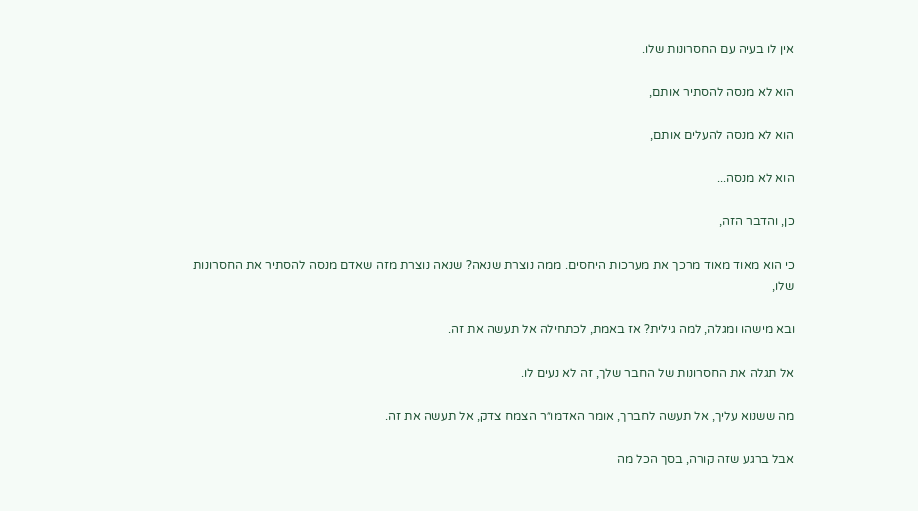אין לו בעיה עם החסרונות שלו.

הוא לא מנסה להסתיר אותם,

הוא לא מנסה להעלים אותם,

הוא לא מנסה...

כן, והדבר הזה,

כי הוא מאוד מאוד מרכך את מערכות היחסים. ממה נוצרת שנאה? שנאה נוצרת מזה שאדם מנסה להסתיר את החסרונות שלו,

ובא מישהו ומגלה, למה גילית? אז באמת, לכתחילה אל תעשה את זה.

אל תגלה את החסרונות של החבר שלך, זה לא נעים לו.

מה ששנוא עליך, אל תעשה לחברך, אומר האדמו״ר הצמח צדק, אל תעשה את זה.

אבל ברגע שזה קורה, בסך הכל מה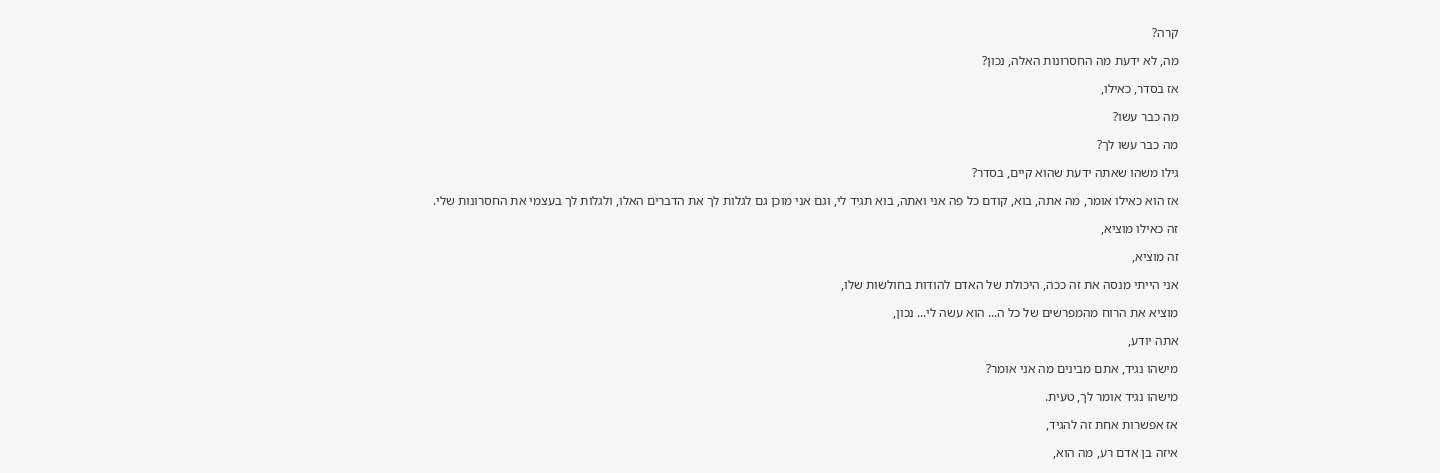קרה?

מה, לא ידעת מה החסרונות האלה, נכון?

אז בסדר, כאילו,

מה כבר עשו?

מה כבר עשו לך?

גילו משהו שאתה ידעת שהוא קיים, בסדר?

אז הוא כאילו אומר, מה אתה, בוא, קודם כל פה אני ואתה, בוא תגיד לי, וגם אני מוכן גם לגלות לך את הדברים האלו, ולגלות לך בעצמי את החסרונות שלי.

זה כאילו מוציא,

זה מוציא,

אני הייתי מנסה את זה ככה, היכולת של האדם להודות בחולשות שלו,

מוציא את הרוח מהמפרשים של כל ה... הוא עשה לי... נכון,

אתה יודע,

מישהו נגיד, אתם מבינים מה אני אומר?

מישהו נגיד אומר לך, טעית.

אז אפשרות אחת זה להגיד,

איזה בן אדם רע, מה הוא,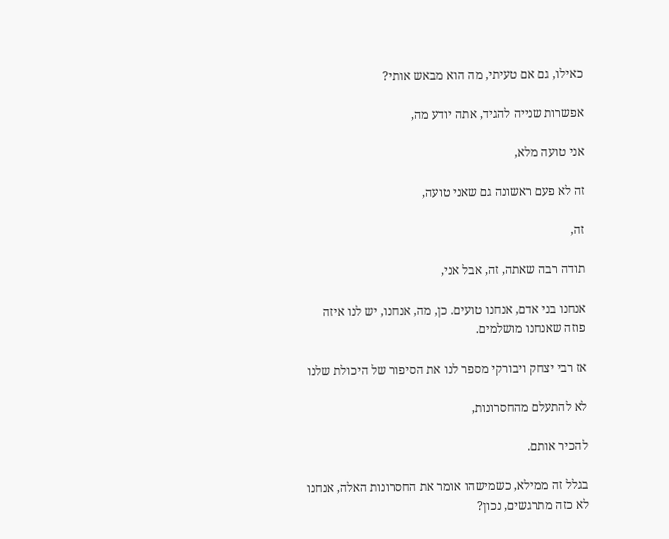כאילו, גם אם טעיתי, מה הוא מבאש אותי?

אפשרות שנייה להגיד, אתה יודע מה,

אני טועה מלא,

זה לא פעם ראשונה גם שאני טועה,

זה,

תודה רבה שאתה, זה, אבל אני,

אנחנו בני אדם, אנחנו טועים. כן, מה, אנחנו, יש לנו איזה פוזה שאנחנו מושלמים.

אז רבי יצחק ויבורקי מספר לנו את הסיפור של היכולת שלנו

לא להתעלם מהחסרונות,

להכיר אותם.

בגלל זה ממילא, כשמישהו אומר את החסרונות האלה, אנחנו לא כזה מתרגשים, נכון?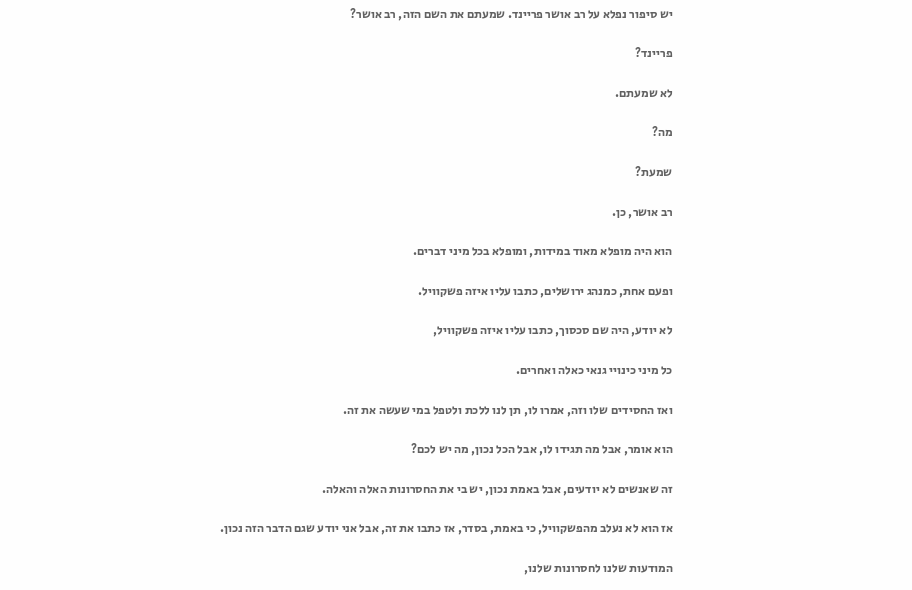יש סיפור נפלא על רב אושר פריינד. שמעתם את השם הזה, רב אושר?

פריינד?

לא שמעתם.

מה?

שמעת?

רב אושר, כן.

הוא היה מופלא מאוד במידות, ומופלא בכל מיני דברים.

ופעם אחת, כמנהג ירושלים, כתבו עליו איזה פשקוויל.

לא יודע, היה שם סכסוך, כתבו עליו איזה פשקוויל,

כל מיני כינויי גנאי כאלה ואחרים.

ואז החסידים שלו וזה, אמרו לו, תן לנו ללכת ולטפל במי שעשה את זה.

הוא אומר, אבל מה תגידו לו, אבל הכל נכון, מה יש לכם?

זה שאנשים לא יודעים, אבל באמת נכון, יש בי את החסרונות האלה והאלה.

אז הוא לא נעלב מהפשקוויל, כי באמת, בסדר, אז כתבו את זה, אבל אני יודע שגם הדבר הזה נכון.

המודעות שלנו לחסרונות שלנו,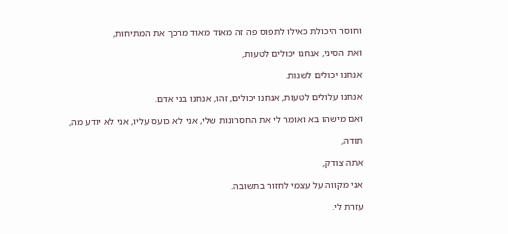וחוסר היכולת כאילו לתפוס פה זה מאוד מאוד מרכך את המתיחות,

ואת הסיני, אנחנו יכולים לטעות,

אנחנו יכולים לשגות.

אנחנו עלולים לטעות, אנחנו יכולים, זהו, אנחנו בני אדם.

ואם מישהו בא ואומר לי את החסרונות שלי, אני לא כועס עליו, אני לא יודע מה,

תודה,

אתה צודק,

אני מקווה על עצמי לחזור בתשובה.

עזרת לי.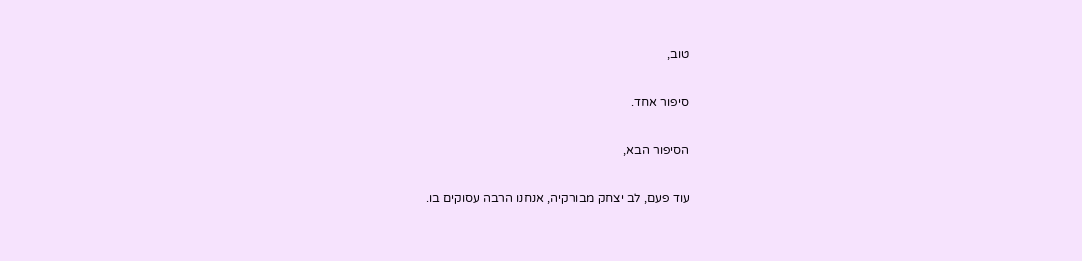טוב,

סיפור אחד.

הסיפור הבא,

עוד פעם, לב יצחק מבורקיה, אנחנו הרבה עסוקים בו.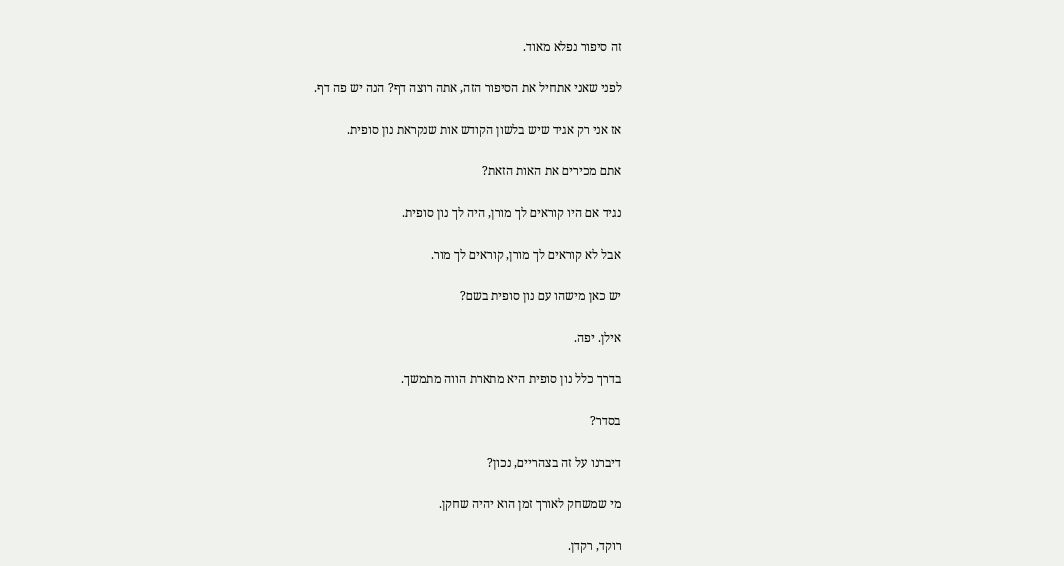זה סיפור נפלא מאוד.

לפני שאני אתחיל את הסיפור הזה, אתה רוצה דף? הנה יש פה דף.

אז אני רק אגיד שיש בלשון הקודש אות שנקראת נון סופית.

אתם מכירים את האות הזאת?

נגיד אם היו קוראים לך מורן, היה לך נון סופית.

אבל לא קוראים לך מורן, קוראים לך מור.

יש כאן מישהו עם נון סופית בשם?

אילן. יפה.

בדרך כלל נון סופית היא מתארת הווה מתמשך.

בסדר?

דיברנו על זה בצהריים, נכון?

מי שמשחק לאורך זמן הוא יהיה שחקן.

רוקד, רקדן.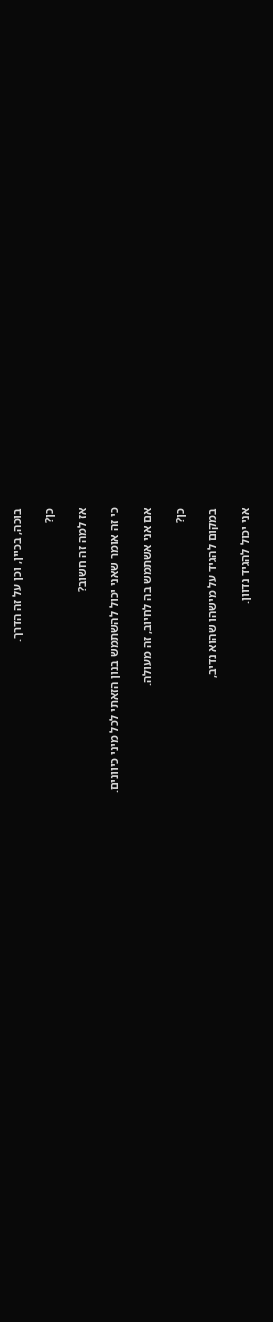בוכה, בכיין, וכן על זה הדרך.

כן?

אז למה זה חשוב?

כי זה אומר שאני יכול להשתמש בנון הזאתי לכל מיני כיוונים.

אם אני אשתמש בה לחיוב, זה מעולה.

כן?

במקום להגיד על מישהו שהוא נדיב,

אני יכול להגיד נדוון.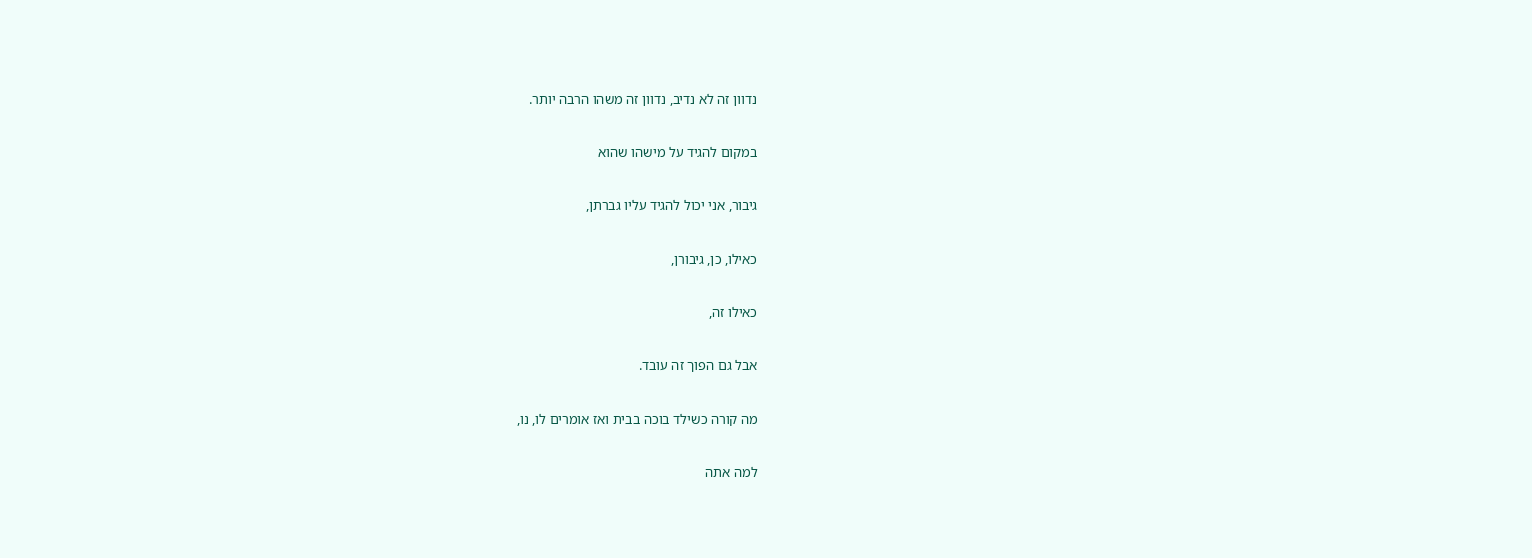נדוון זה לא נדיב, נדוון זה משהו הרבה יותר.

במקום להגיד על מישהו שהוא

גיבור, אני יכול להגיד עליו גברתן,

כאילו, כן, גיבורן,

כאילו זה,

אבל גם הפוך זה עובד.

מה קורה כשילד בוכה בבית ואז אומרים לו, נו,

למה אתה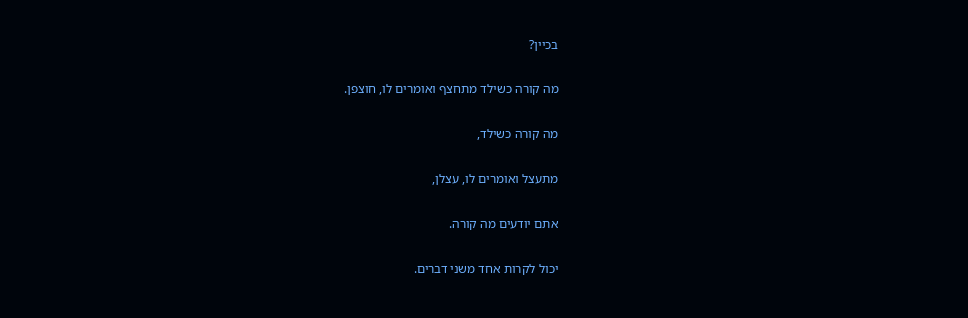בכיין?

מה קורה כשילד מתחצף ואומרים לו, חוצפן.

מה קורה כשילד,

מתעצל ואומרים לו, עצלן,

אתם יודעים מה קורה.

יכול לקרות אחד משני דברים.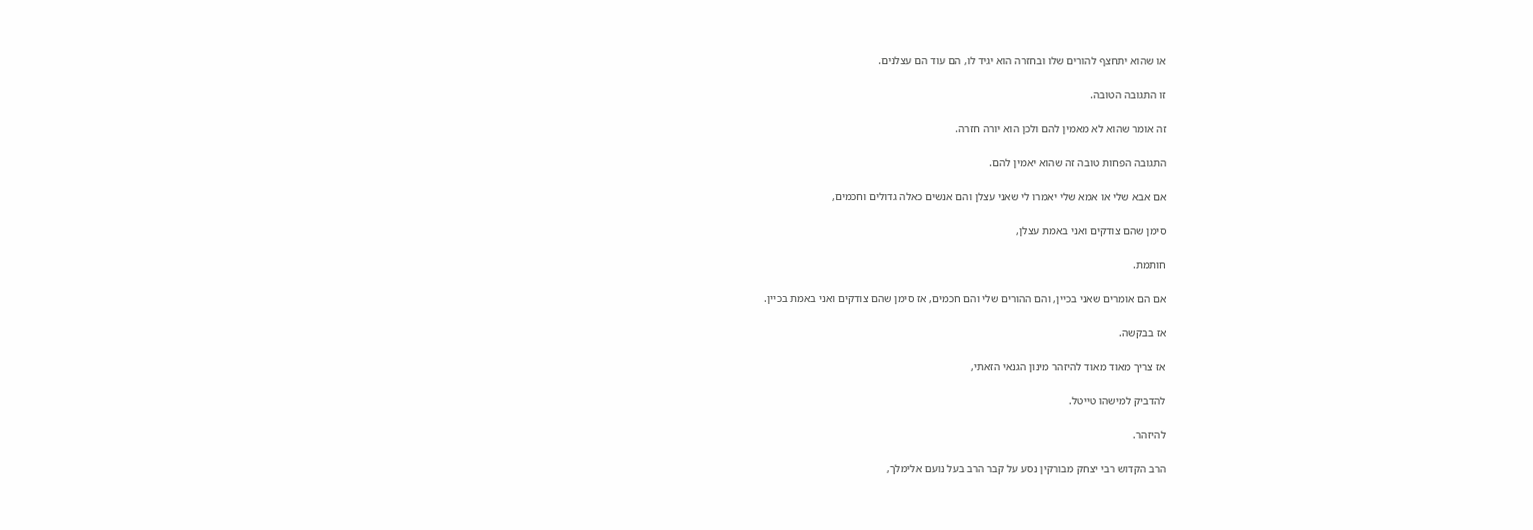או שהוא יתחצף להורים שלו ובחזרה הוא יגיד לו, הם עוד הם עצלנים.

זו התגובה הטובה.

זה אומר שהוא לא מאמין להם ולכן הוא יורה חזרה.

התגובה הפחות טובה זה שהוא יאמין להם.

אם אבא שלי או אמא שלי יאמרו לי שאני עצלן והם אנשים כאלה גדולים וחכמים,

סימן שהם צודקים ואני באמת עצלן,

חותמת.

אם הם אומרים שאני בכיין, והם ההורים שלי והם חכמים, אז סימן שהם צודקים ואני באמת בכיין.

אז בבקשה.

אז צריך מאוד מאוד להיזהר מינון הגנאי הזאתי,

להדביק למישהו טייטל.

להיזהר.

הרב הקדוש רבי יצחק מבורקין נסע על קבר הרב בעל נועם אלימלך,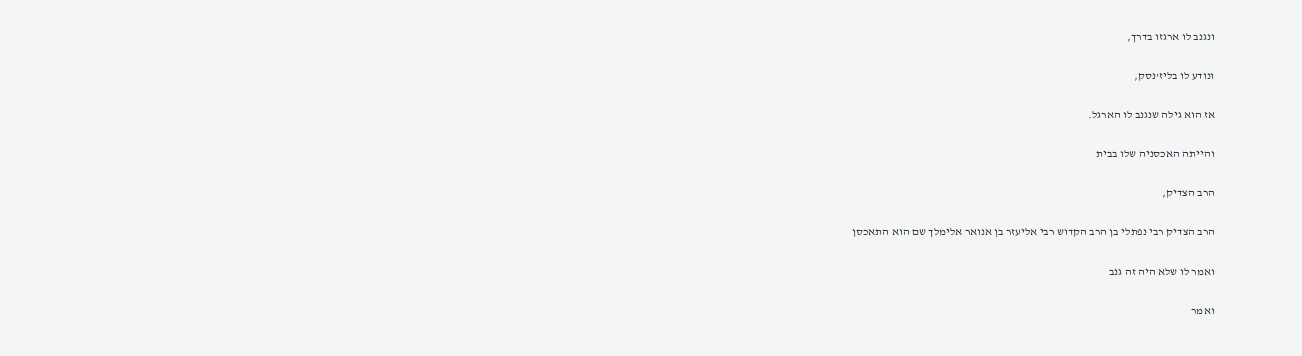ונגנב לו ארגזו בדרך,

ונודע לו בליז'נסק,

אז הוא גילה שנגנב לו הארגל.

והייתה האכסניה שלו בבית

הרב הצדיק,

הרב הצדיק רבי נפתלי בן הרב הקדוש רבי אליעזר בן אנואר אלימלך שם הוא התאכסן

ואמר לו שלא היה זה גנב

ואמר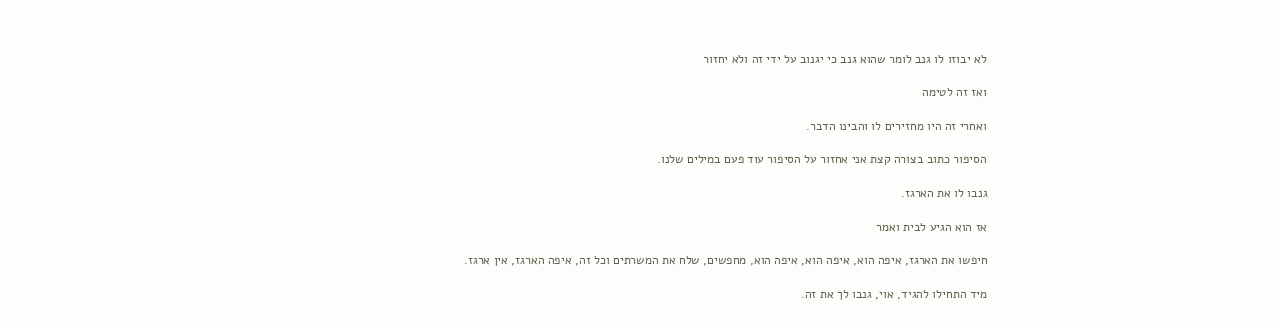לא יבוזו לו גנב לומר שהוא גנב כי יגנוב על ידי זה ולא יחזור

ואז זה לטימה

ואחרי זה היו מחזירים לו והבינו הדבר.

הסיפור כתוב בצורה קצת אני אחזור על הסיפור עוד פעם במילים שלנו.

גנבו לו את הארגז.

אז הוא הגיע לבית ואמר

חיפשו את הארגז, איפה הוא, איפה הוא, איפה הוא, מחפשים, שלח את המשרתים וכל זה, איפה הארגז, אין ארגז.

מיד התחילו להגיד, אוי, גנבו לך את זה.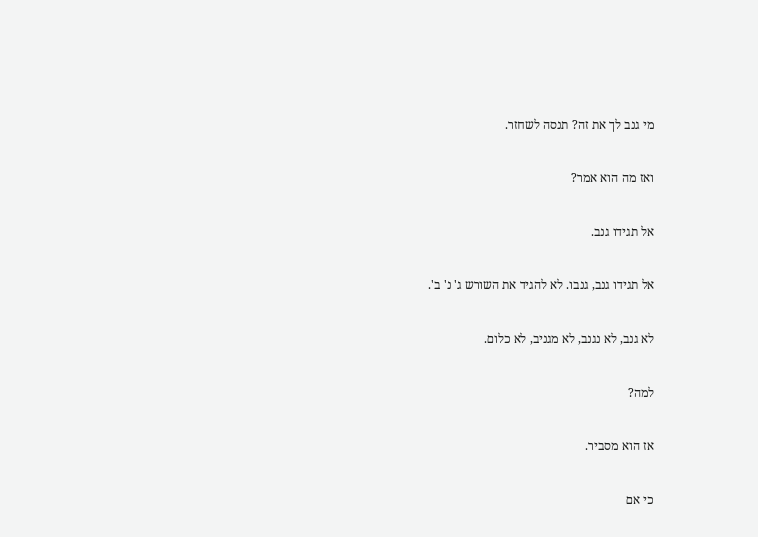מי גנב לך את זה? תנסה לשחזר.

ואז מה הוא אמר?

אל תגידו גנב.

אל תגידו גנב, גנבו. לא להגיד את השורש ג' נ' ב'.

לא גנב, לא נגנב, לא מגניב, לא כלום.

למה?

אז הוא מסביר.

כי אם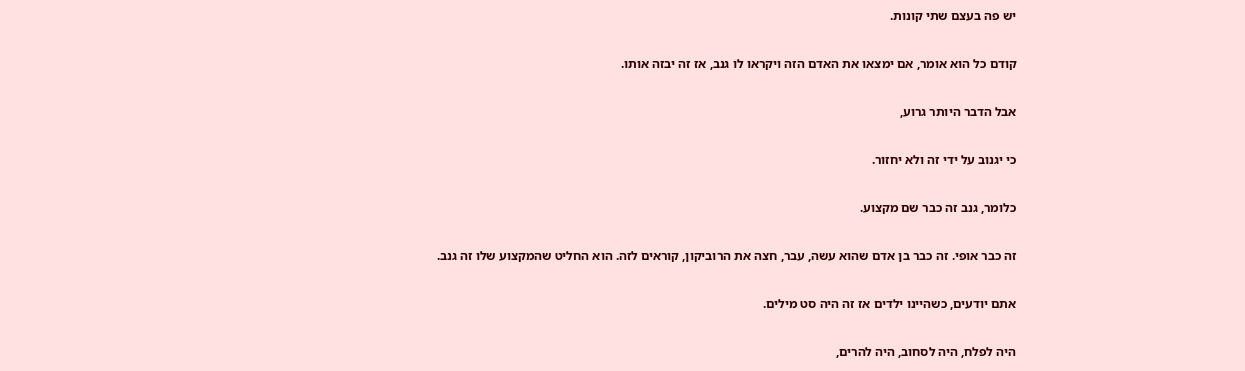יש פה בעצם שתי קונות.

קודם כל הוא אומר, אם ימצאו את האדם הזה ויקראו לו גנב, אז זה יבזה אותו.

אבל הדבר היותר גרוע,

כי יגנוב על ידי זה ולא יחזור.

כלומר, גנב זה כבר שם מקצוע.

זה כבר אופי. זה כבר בן אדם שהוא עשה, עבר, חצה את הרוביקון, קוראים לזה. הוא החליט שהמקצוע שלו זה גנב.

אתם יודעים, כשהיינו ילדים אז זה היה סט מילים.

היה לפלח, היה לסחוב, היה להרים,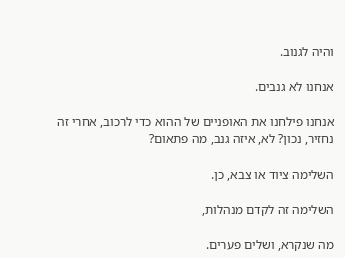והיה לגנוב.

אנחנו לא גנבים.

אנחנו פילחנו את האופניים של ההוא כדי לרכוב, אחרי זה נחזיר, נכון? לא, איזה גנב, מה פתאום?

השלימה ציוד או צבא, כן.

השלימה זה לקדם מנהלות,

מה שנקרא, ושלים פערים.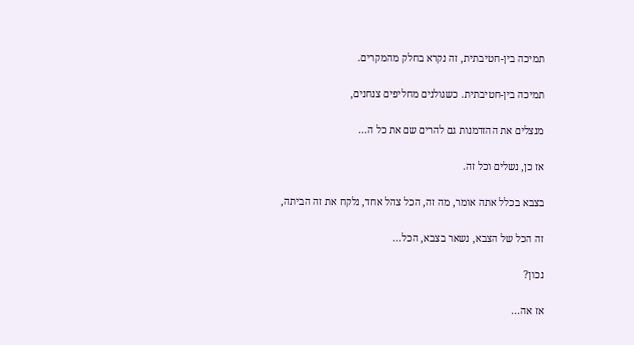תמיכה בין-חטיבתית, זה נקרא בחלק מהמקרים.

תמיכה בין-חטיבתית. כשגולנים מחליפים צנחנים,

מנצלים את ההזדמנות גם להרים שם את כל ה...

אז כן, נשלים וכל זה.

בצבא בכלל אתה אומר, מה זה, הכל צהל אחד, נלקח את זה הביתה,

זה הכל של הצבא, נשאר בצבא, הכל...

נכון?

אז אה...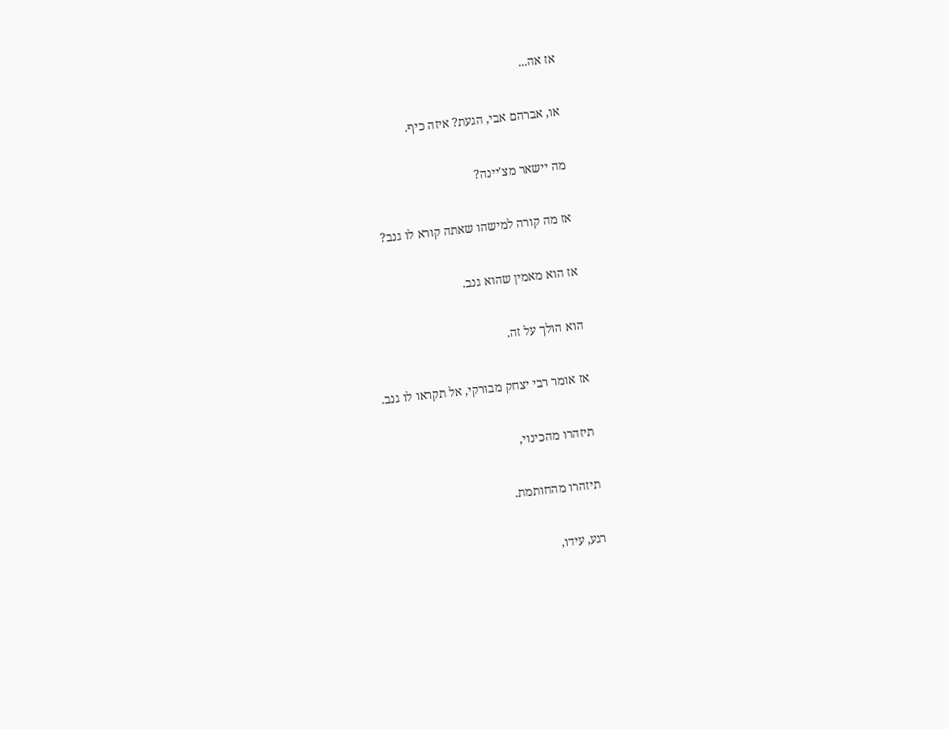אז אה...

או, אברהם אבי, הגעת? איזה כיף.

מה יישאר מצ'יינה?

אז מה קורה למישהו שאתה קורא לו גנב?

אז הוא מאמין שהוא גנב.

הוא הולך על זה.

אז אומר רבי יצחק מבורקי, אל תקראו לו גנב.

תיזהרו מהכינוי,

תיזהרו מהחותמת.

רגע, עידו,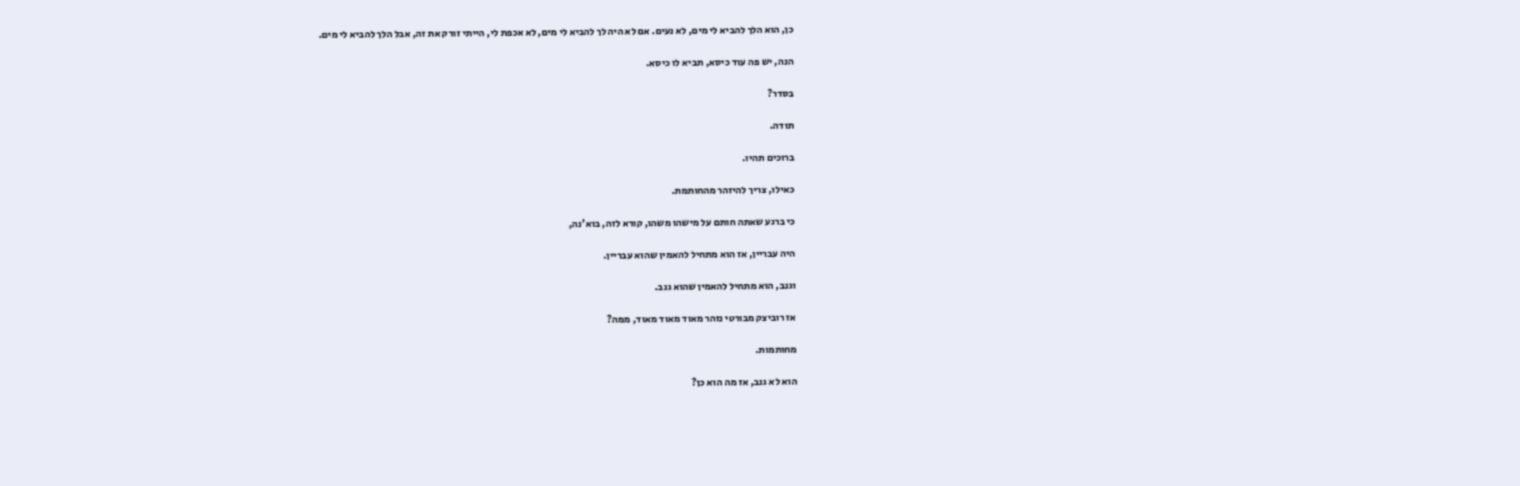כן, הוא הלך להביא לי מים, לא נעים. אם לא היה לך להביא לי מים, לא אכפת לי, הייתי זורק את זה, אבל הלך להביא לי מים.

הנה, יש פה עוד כיסא, תביא לו כיסא.

בסדר?

תודה.

ברוכים תהיו.

כאילו, צריך להיזהר מהחותמת.

כי ברגע שאתה חותם על מישהו משהו, קורא לזה, בוא'נה,

היה עבריין, אז הוא מתחיל להאמין שהוא עבריין.

וגנב, הוא מתחיל להאמין שהוא גנב.

אז רוביצק מבורטי נזהר מאוד מאוד מאוד, ממה?

מחותמות.

הוא לא גנב, אז מה הוא כן?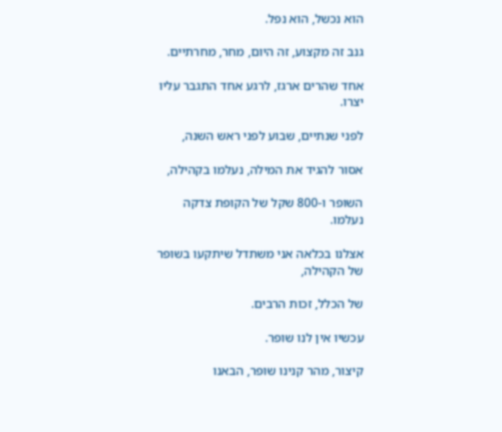הוא נכשל, הוא נפל.

גנב זה מקצוע, זה היום, מחר, מחרתיים.

אחד שהרים ארגז, לרגע אחד התגבר עליו יצרו.

לפני שנתיים, שבוע לפני ראש השנה,

אסור להגיד את המילה, נעלמו בקהילה,

השופר ו-800 שקל של הקופת צדקה נעלמו.

אצלנו בכלאה אני משתדל שיתקעו בשופר של הקהילה,

של הכלל, זכות הרבים.

עכשיו אין לנו שופר.

קיצור, מהר קנינו שופר, הבאנו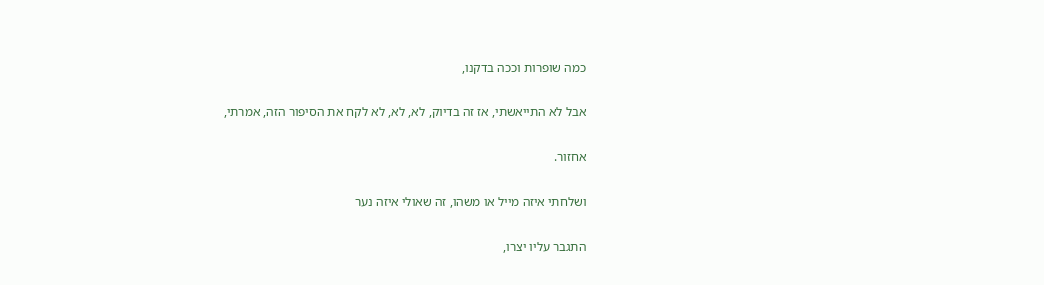כמה שופרות וככה בדקנו,

אבל לא התייאשתי, אז זה בדיוק, לא, לא, לא לקח את הסיפור הזה, אמרתי,

אחזור.

ושלחתי איזה מייל או משהו, זה שאולי איזה נער

התגבר עליו יצרו,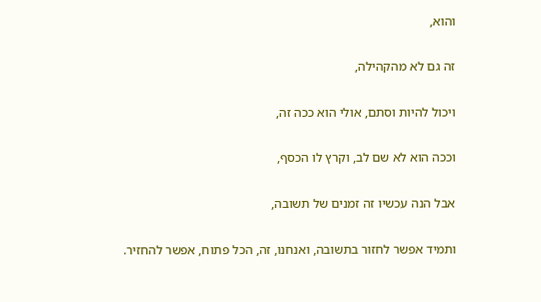והוא,

זה גם לא מהקהילה,

ויכול להיות וסתם, אולי הוא ככה זה,

וככה הוא לא שם לב, וקרץ לו הכסף,

אבל הנה עכשיו זה זמנים של תשובה,

ותמיד אפשר לחזור בתשובה, ואנחנו, זה, הכל פתוח, אפשר להחזיר.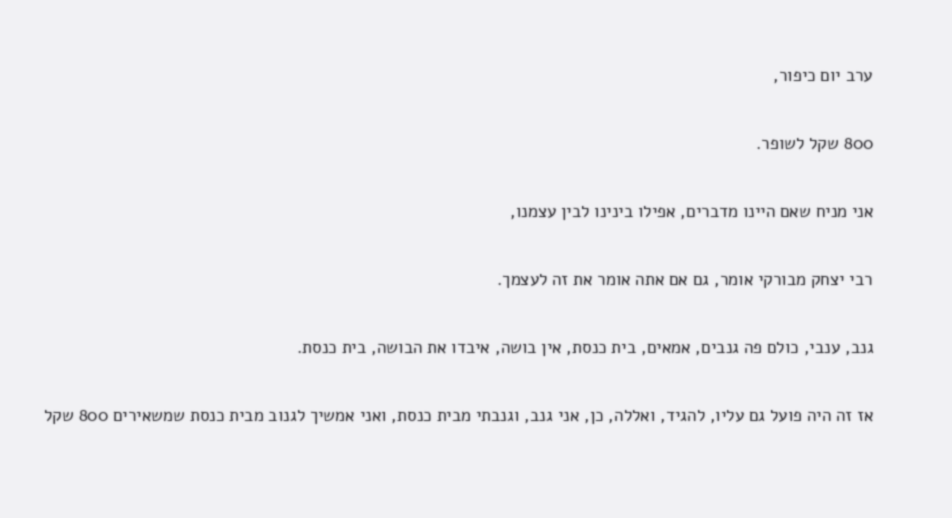ערב יום כיפור,

800 שקל לשופר.

אני מניח שאם היינו מדברים, אפילו בינינו לבין עצמנו,

רבי יצחק מבורקי אומר, גם אם אתה אומר את זה לעצמך.

גנב, ענבי, כולם פה גנבים, אמאים, בית כנסת, אין בושה, איבדו את הבושה, בית כנסת.

אז זה היה פועל גם עליו, להגיד, ואללה, כן, אני גנב, וגנבתי מבית כנסת, ואני אמשיך לגנוב מבית כנסת שמשאירים 800 שקל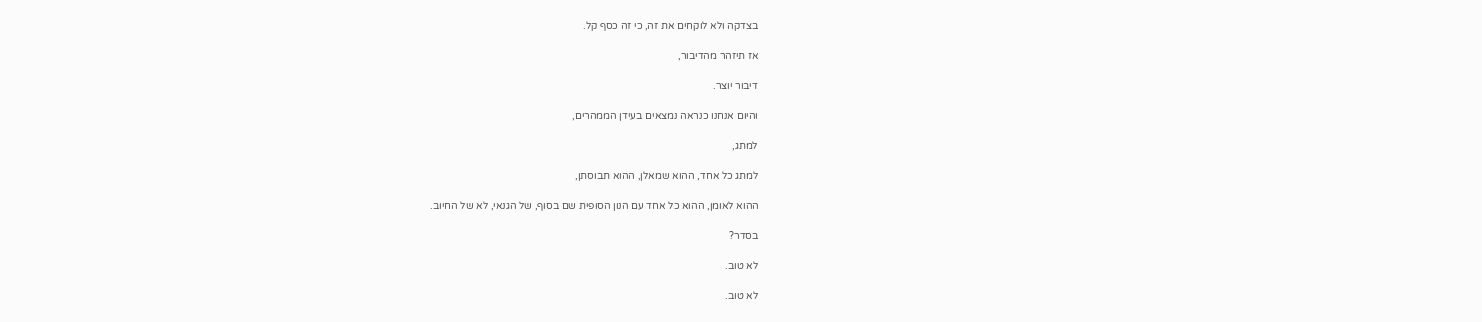בצדקה ולא לוקחים את זה, כי זה כסף קל.

אז תיזהר מהדיבור,

דיבור יוצר.

והיום אנחנו כנראה נמצאים בעידן הממהרים,

למתג,

למתג כל אחד, ההוא שמאלן, ההוא תבוסתן,

ההוא לאומן, ההוא כל אחד עם הנון הסופית שם בסוף, של הגנאי, לא של החיוב.

בסדר?

לא טוב.

לא טוב.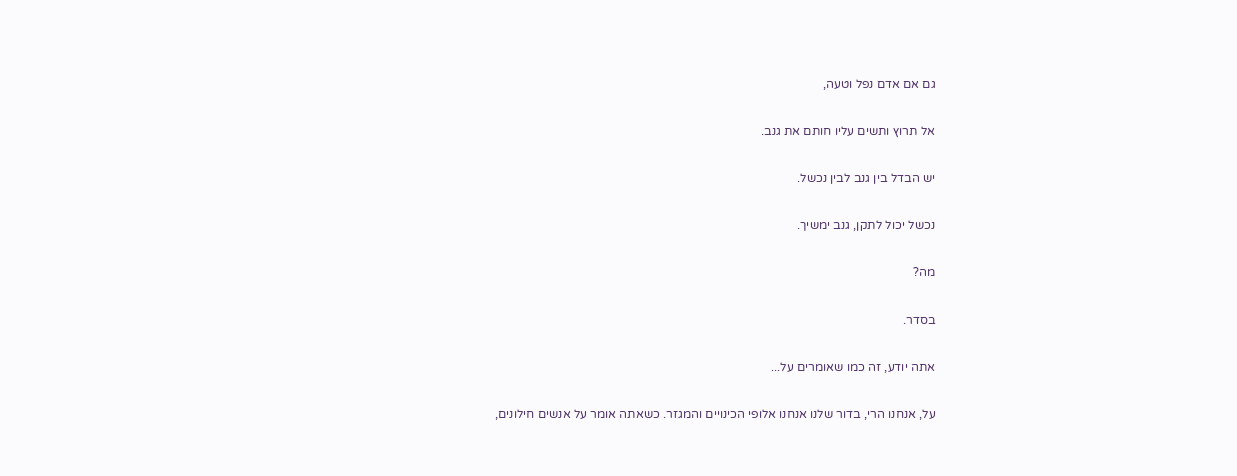גם אם אדם נפל וטעה,

אל תרוץ ותשים עליו חותם את גנב.

יש הבדל בין גנב לבין נכשל.

נכשל יכול לתקן, גנב ימשיך.

מה?

בסדר.

אתה יודע, זה כמו שאומרים על...

על, אנחנו הרי, בדור שלנו אנחנו אלופי הכינויים והמגזר. כשאתה אומר על אנשים חילונים,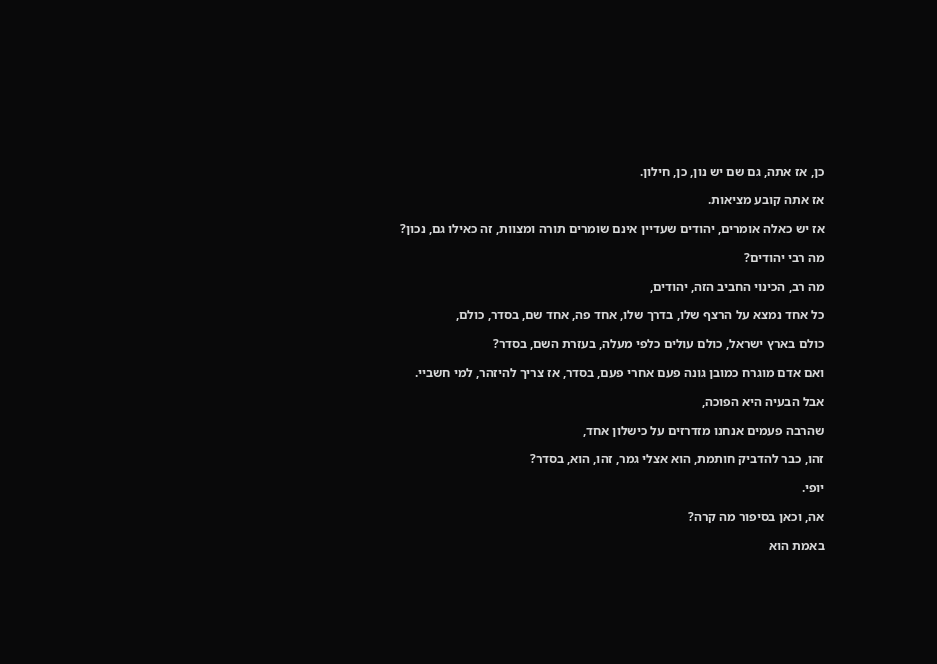כן, אז אתה, גם שם יש נון, כן, חילון.

אז אתה קובע מציאות.

אז יש כאלה אומרים, יהודים שעדיין אינם שומרים תורה ומצוות, זה כאילו גם, נכון?

מה רבי יהודים?

מה רב, הכינוי החביב הזה, יהודים,

כל אחד נמצא על הרצף שלו, בדרך שלו, אחד פה, אחד שם, בסדר, כולם,

כולם בארץ ישראל, כולם עולים כלפי מעלה, בעזרת השם, בסדר?

ואם אדם מוגרח כמובן גונה פעם אחרי פעם, בסדר, אז צריך להיזהר, למי חשביי.

אבל הבעיה היא הפוכה,

שהרבה פעמים אנחנו מזדרזים על כישלון אחד,

זהו, כבר להדביק חותמת, הוא אצלי גמר, זהו, הוא, בסדר?

יופי.

אה, וכאן בסיפור מה קרה?

באמת הוא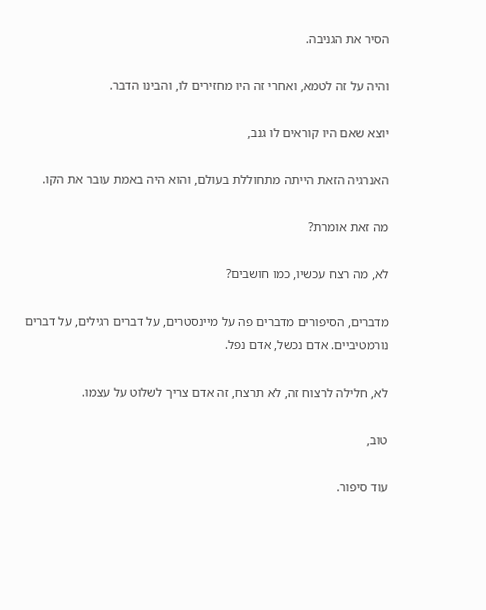הסיר את הגניבה.

והיה על זה לטמא, ואחרי זה היו מחזירים לו, והבינו הדבר.

יוצא שאם היו קוראים לו גנב,

האנרגיה הזאת הייתה מתחוללת בעולם, והוא היה באמת עובר את הקו.

מה זאת אומרת?

לא, מה רצח עכשיו, כמו חושבים?

מדברים, הסיפורים מדברים פה על מיינסטרים, על דברים רגילים, על דברים נורמטיביים. אדם נכשל, אדם נפל.

לא, חלילה לרצוח זה, לא תרצח, זה אדם צריך לשלוט על עצמו.

טוב,

עוד סיפור.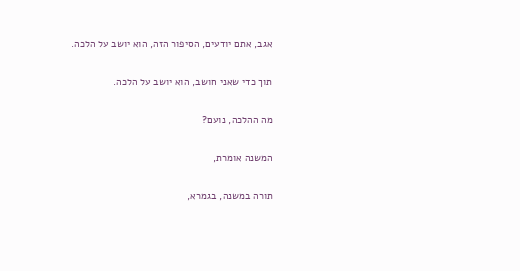אגב, אתם יודעים, הסיפור הזה, הוא יושב על הלכה.

תוך כדי שאני חושב, הוא יושב על הלכה.

מה ההלכה, נועם?

המשנה אומרת,

תורה במשנה, בגמרא,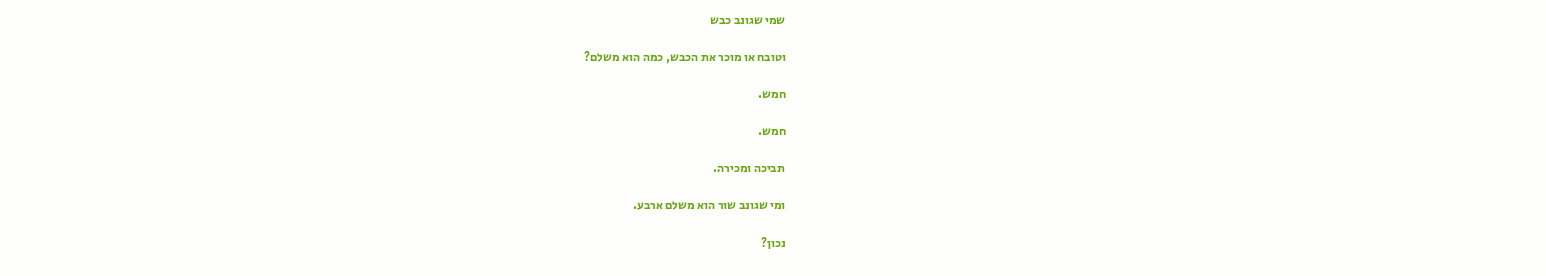שמי שגונב כבש

וטובח או מוכר את הכבש, כמה הוא משלם?

חמש.

חמש.

תביכה ומכירה.

ומי שגונב שור הוא משלם ארבע.

נכון?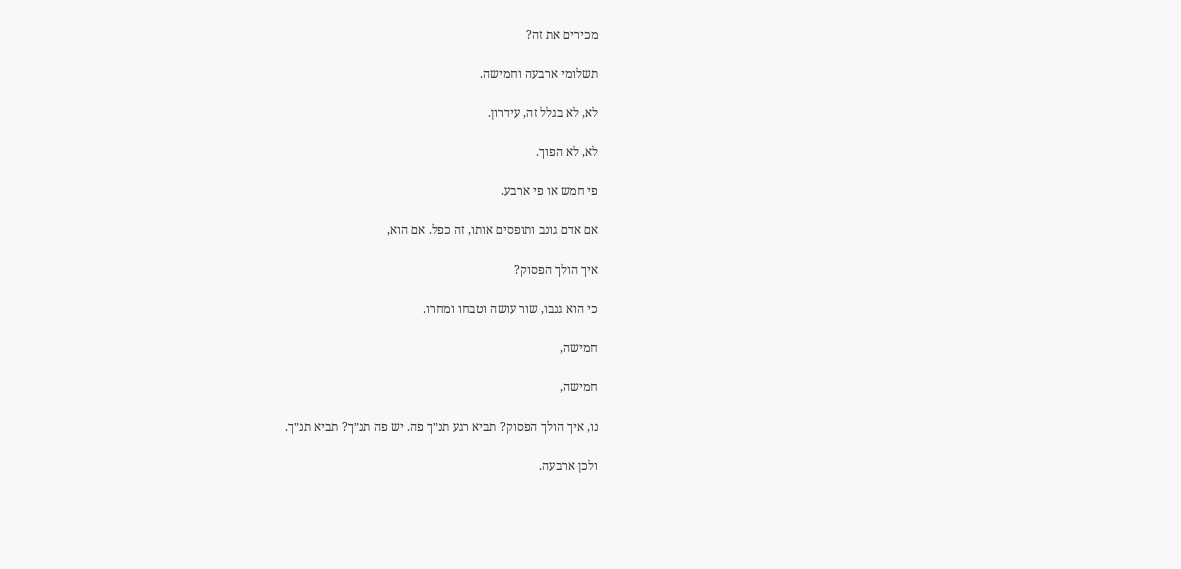מכירים את זה?

תשלומי ארבעה וחמישה.

לא, לא בגלל זה, עידרון.

לא, לא הפוך.

פי חמש או פי ארבע.

אם אדם גונב ותופסים אותו, זה כפל. אם הוא,

איך הולך הפסוק?

כי הוא גנבו, שור עושה וטבחו ומחרו.

חמישה,

חמישה,

נו, איך הולך הפסוק? תביא רגע תנ״ך פה. יש פה תנ״ך? תביא תנ״ך.

ולכן ארבעה.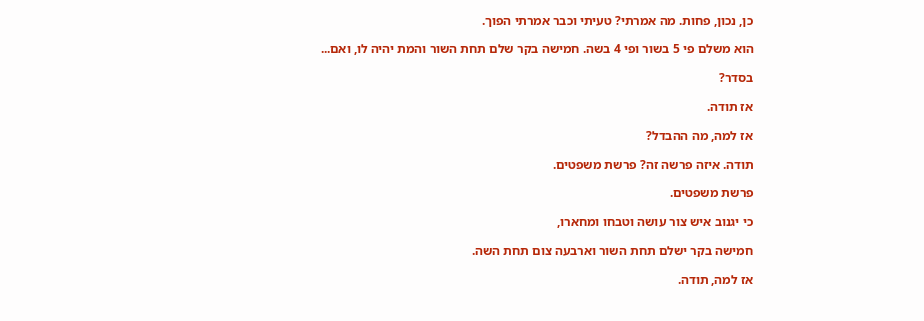כן, נכון, פחות. מה אמרתי? טעיתי וכבר אמרתי הפוך.

הוא משלם פי 5 בשור ופי 4 בשה. חמישה בקר שלם תחת השור והמת יהיה לו, ואם...

בסדר?

אז תודה.

אז למה, מה ההבדל?

תודה. איזה פרשה זה? פרשת משפטים.

פרשת משפטים.

כי יגנוב איש צור עושה וטבחו ומחארו,

חמישה בקר ישלם תחת השור וארבעה צום תחת השה.

אז למה, תודה.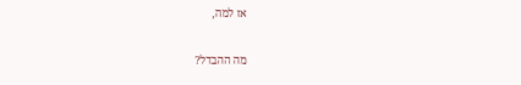אז למה,

מה ההבדל?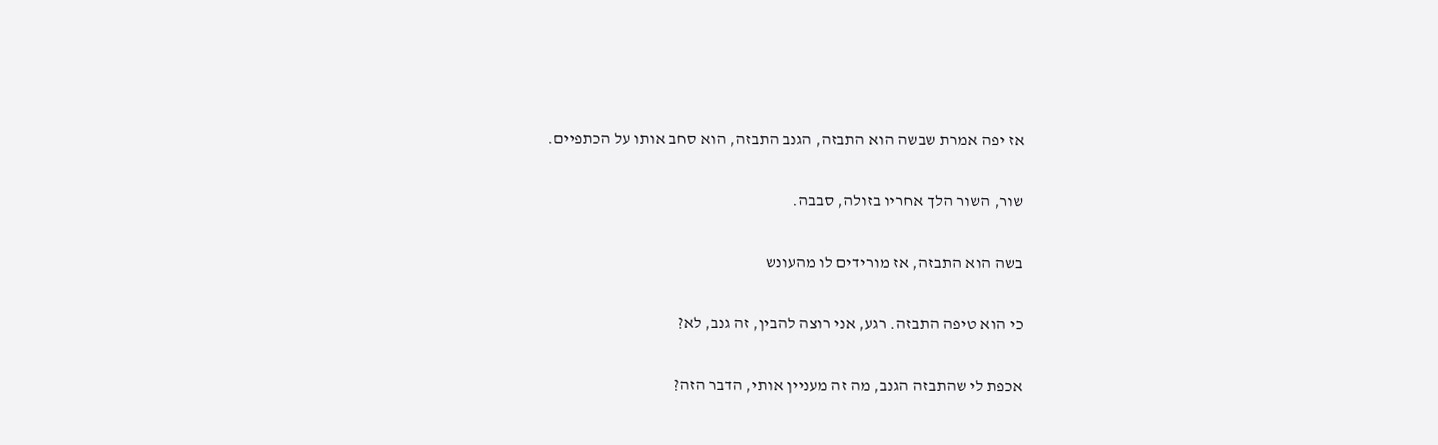אז יפה אמרת שבשה הוא התבזה, הגנב התבזה, הוא סחב אותו על הכתפיים.

שור, השור הלך אחריו בזולה, סבבה.

בשה הוא התבזה, אז מורידים לו מהעונש

כי הוא טיפה התבזה. רגע, אני רוצה להבין, זה גנב, לא?

אכפת לי שהתבזה הגנב, מה זה מעניין אותי, הדבר הזה?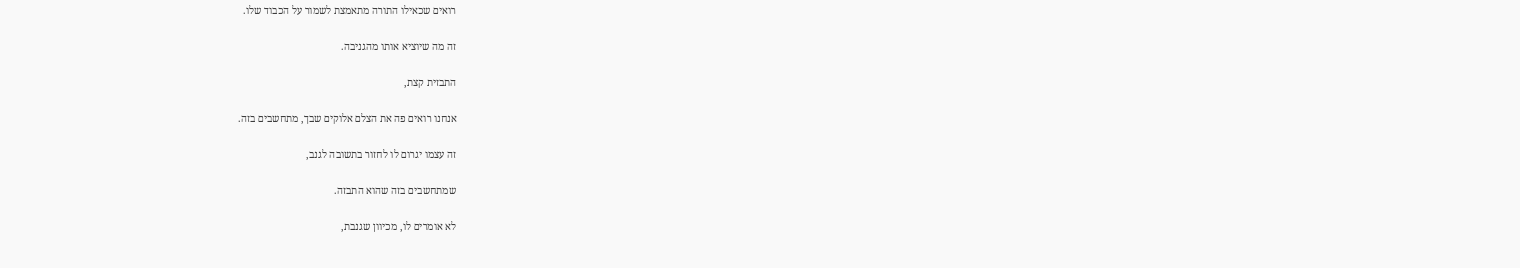רואים שכאילו התורה מתאמצת לשמור על הכבוד שלו.

זה מה שיוציא אותו מהגניבה.

התבזית קצת,

אנחנו רואים פה את הצלם אלוקים שבך, מתחשבים בזה.

זה עצמו יגרום לו לחזור בתשובה לגנב,

שמתחשבים בזה שהוא התבזה.

לא אומרים לו, מכיוון שגנבת,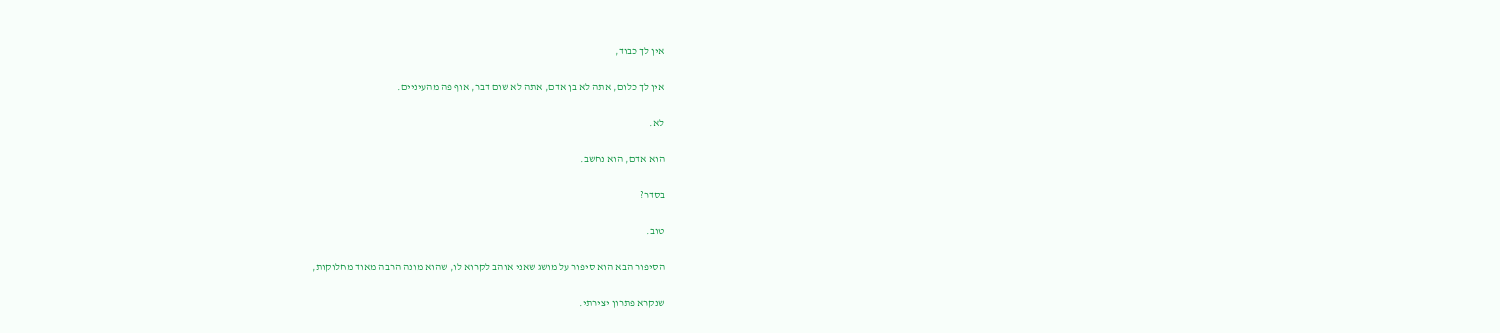אין לך כבוד,

אין לך כלום, אתה לא בן אדם, אתה לא שום דבר, אוף פה מהעיניים.

לא.

הוא אדם, הוא נחשב.

בסדר?

טוב.

הסיפור הבא הוא סיפור על מושג שאני אוהב לקרוא לו, שהוא מונה הרבה מאוד מחלוקות,

שנקרא פתרון יצירתי.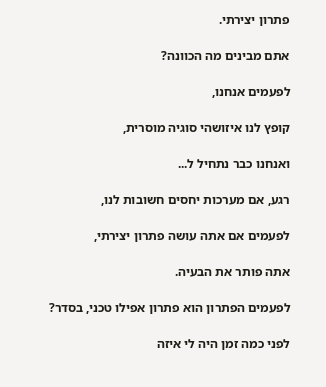פתרון יצירתי.

אתם מבינים מה הכוונה?

לפעמים אנחנו,

קופץ לנו איזושהי סוגיה מוסרית,

ואנחנו כבר נתחיל ל...

רגע, אם מערכות יחסים חשובות לנו,

לפעמים אם אתה עושה פתרון יצירתי,

אתה פותר את הבעיה.

לפעמים הפתרון הוא פתרון אפילו טכני, בסדר?

לפני כמה זמן היה לי איזה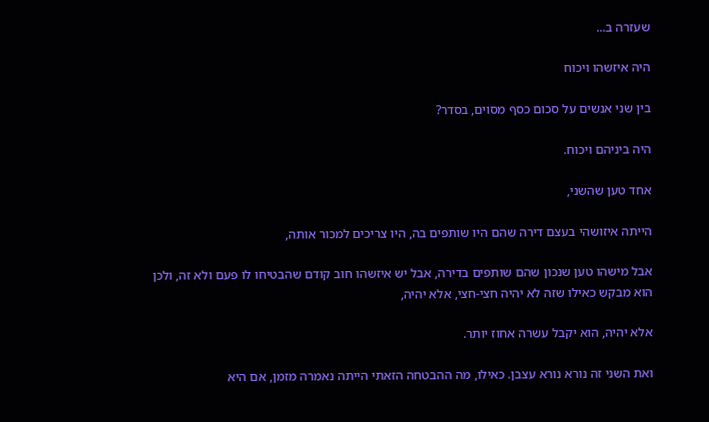שעזרה ב...

היה איזשהו ויכוח

בין שני אנשים על סכום כסף מסוים, בסדר?

היה ביניהם ויכוח.

אחד טען שהשני,

הייתה איזושהי בעצם דירה שהם היו שותפים בה, היו צריכים למכור אותה,

אבל מישהו טען שנכון שהם שותפים בדירה, אבל יש איזשהו חוב קודם שהבטיחו לו פעם ולא זה, ולכן הוא מבקש כאילו שזה לא יהיה חצי-חצי, אלא יהיה,

אלא יהיה, הוא יקבל עשרה אחוז יותר.

ואת השני זה נורא נורא עצבן. כאילו, מה ההבטחה הזאתי הייתה נאמרה מזמן, אם היא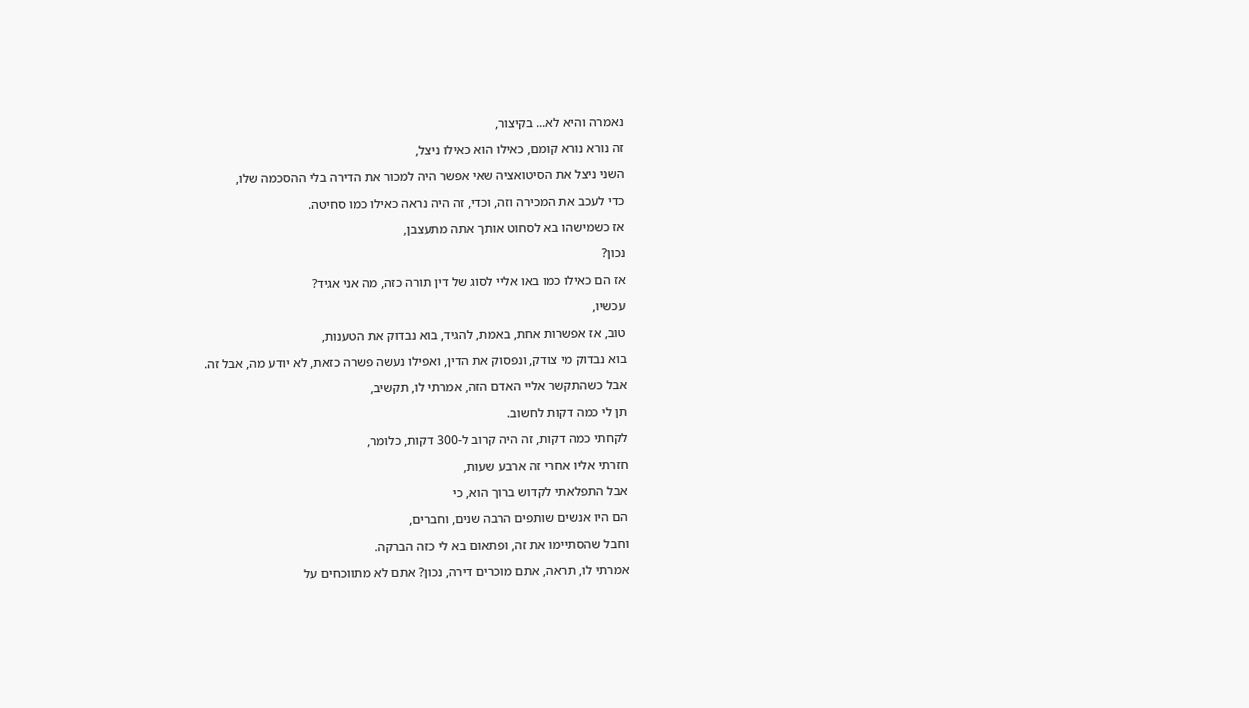נאמרה והיא לא... בקיצור,

זה נורא נורא קומם, כאילו הוא כאילו ניצל,

השני ניצל את הסיטואציה שאי אפשר היה למכור את הדירה בלי ההסכמה שלו,

כדי לעכב את המכירה וזה, וכדי, זה היה נראה כאילו כמו סחיטה.

אז כשמישהו בא לסחוט אותך אתה מתעצבן,

נכון?

אז הם כאילו כמו באו אליי לסוג של דין תורה כזה, מה אני אגיד?

עכשיו,

טוב, אז אפשרות אחת, באמת, להגיד, בוא נבדוק את הטענות,

בוא נבדוק מי צודק, ונפסוק את הדין, ואפילו נעשה פשרה כזאת, לא יודע מה, אבל זה.

אבל כשהתקשר אליי האדם הזה, אמרתי לו, תקשיב,

תן לי כמה דקות לחשוב.

לקחתי כמה דקות, זה היה קרוב ל-300 דקות, כלומר,

חזרתי אליו אחרי זה ארבע שעות,

אבל התפלאתי לקדוש ברוך הוא, כי

הם היו אנשים שותפים הרבה שנים, וחברים,

וחבל שהסתיימו את זה, ופתאום בא לי כזה הברקה.

אמרתי לו, תראה, אתם מוכרים דירה, נכון? אתם לא מתווכחים על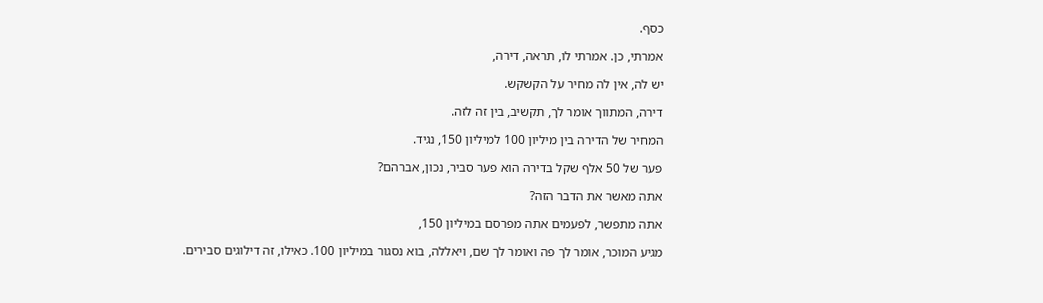כסף.

אמרתי, כן. אמרתי לו, תראה, דירה,

יש לה, אין לה מחיר על הקשקש.

דירה, המתווך אומר לך, תקשיב, בין זה לזה.

המחיר של הדירה בין מיליון 100 למיליון 150, נגיד.

פער של 50 אלף שקל בדירה הוא פער סביר, נכון, אברהם?

אתה מאשר את הדבר הזה?

אתה מתפשר, לפעמים אתה מפרסם במיליון 150,

מגיע המוכר, אומר לך פה ואומר לך שם, ויאללה, בוא נסגור במיליון 100. כאילו, זה דילוגים סבירים.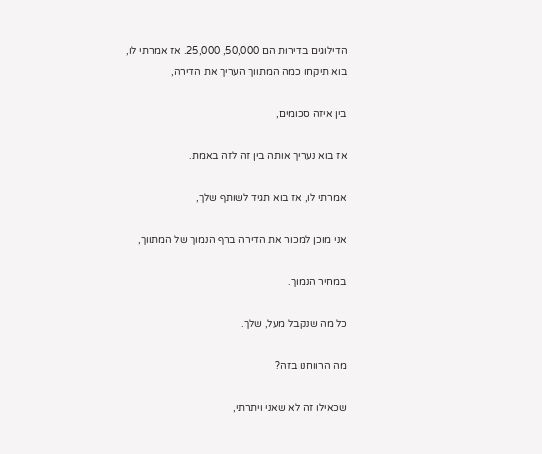הדילוגים בדירות הם 50,000, 25,000. אז אמרתי לו, בוא תיקחו כמה המתווך העריך את הדירה,

בין איזה סכומים,

אז בוא נעריך אותה בין זה לזה באמת.

אמרתי לו, אז בוא תגיד לשותף שלך,

אני מוכן למכור את הדירה ברף הנמוך של המתווך,

במחיר הנמוך.

כל מה שנקבל מעל, שלך.

מה הרווחנו בזה?

שכאילו זה לא שאני ויתרתי,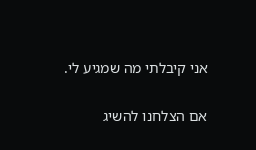אני קיבלתי מה שמגיע לי.

אם הצלחנו להשיג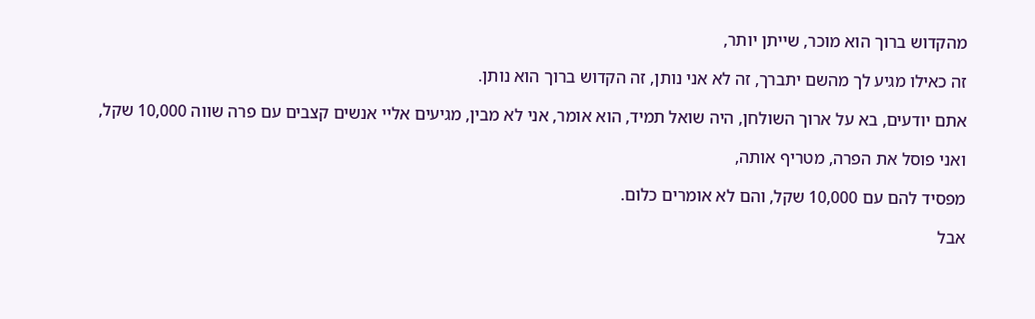מהקדוש ברוך הוא מוכר, שייתן יותר,

זה כאילו מגיע לך מהשם יתברך, זה לא אני נותן, זה הקדוש ברוך הוא נותן.

אתם יודעים, בא על ארוך השולחן, היה שואל תמיד, הוא אומר, אני לא מבין, מגיעים אליי אנשים קצבים עם פרה שווה 10,000 שקל,

ואני פוסל את הפרה, מטריף אותה,

מפסיד להם עם 10,000 שקל, והם לא אומרים כלום.

אבל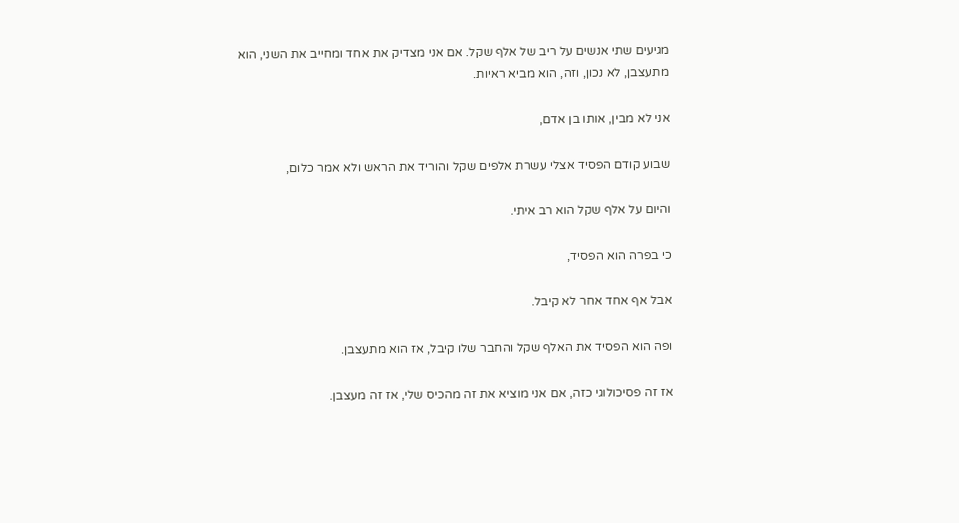מגיעים שתי אנשים על ריב של אלף שקל. אם אני מצדיק את אחד ומחייב את השני, הוא מתעצבן, לא נכון, וזה, הוא מביא ראיות.

אני לא מבין, אותו בן אדם,

שבוע קודם הפסיד אצלי עשרת אלפים שקל והוריד את הראש ולא אמר כלום,

והיום על אלף שקל הוא רב איתי.

כי בפרה הוא הפסיד,

אבל אף אחד אחר לא קיבל.

ופה הוא הפסיד את האלף שקל והחבר שלו קיבל, אז הוא מתעצבן.

אז זה פסיכולוגי כזה, אם אני מוציא את זה מהכיס שלי, אז זה מעצבן.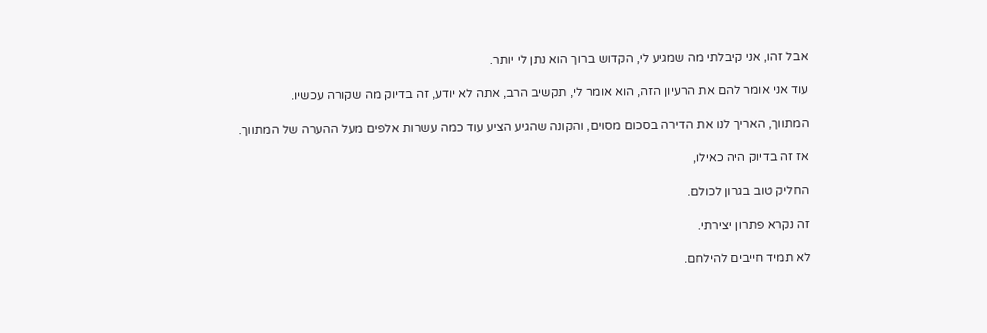אבל זהו, אני קיבלתי מה שמגיע לי, הקדוש ברוך הוא נתן לי יותר.

עוד אני אומר להם את הרעיון הזה, הוא אומר לי, תקשיב הרב, אתה לא יודע, זה בדיוק מה שקורה עכשיו.

המתווך, האריך לנו את הדירה בסכום מסוים, והקונה שהגיע הציע עוד כמה עשרות אלפים מעל ההערה של המתווך.

אז זה בדיוק היה כאילו,

החליק טוב בגרון לכולם.

זה נקרא פתרון יצירתי.

לא תמיד חייבים להילחם.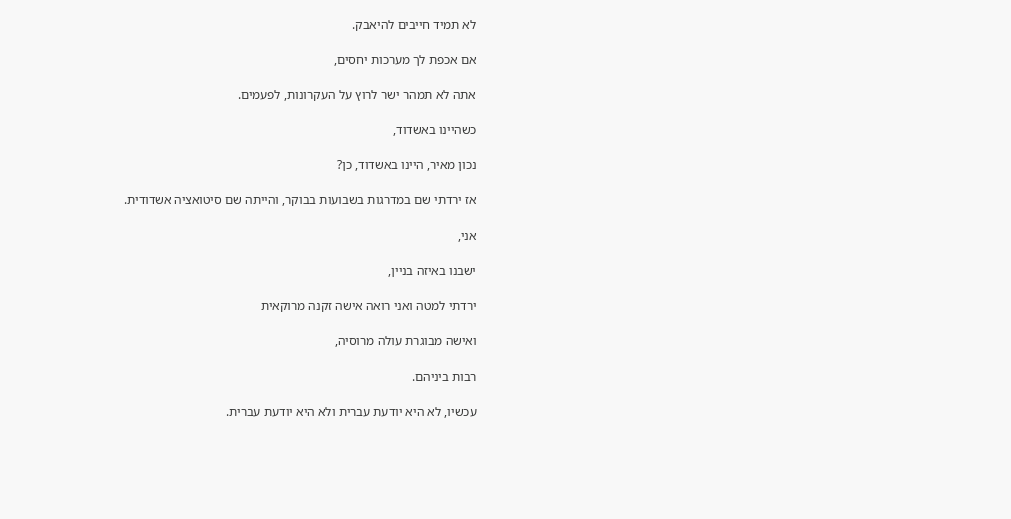לא תמיד חייבים להיאבק.

אם אכפת לך מערכות יחסים,

אתה לא תמהר ישר לרוץ על העקרונות, לפעמים.

כשהיינו באשדוד,

נכון מאיר, היינו באשדוד, כן?

אז ירדתי שם במדרגות בשבועות בבוקר, והייתה שם סיטואציה אשדודית.

אני,

ישבנו באיזה בניין,

ירדתי למטה ואני רואה אישה זקנה מרוקאית

ואישה מבוגרת עולה מרוסיה,

רבות ביניהם.

עכשיו, לא היא יודעת עברית ולא היא יודעת עברית.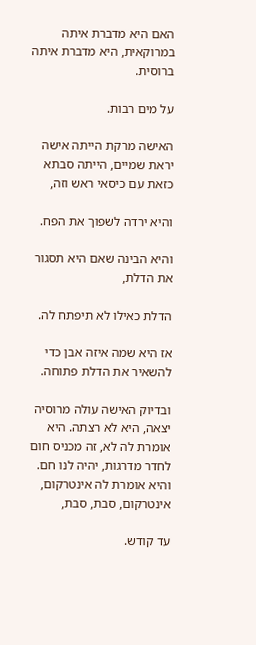האם היא מדברת איתה במרוקאית, היא מדברת איתה ברוסית.

על מים רבות.

האישה מרקת הייתה אישה יראת שמיים, הייתה סבתא כזאת עם כיסאי ראש וזה,

והיא ירדה לשפוך את הפח.

והיא הבינה שאם היא תסגור את הדלת,

הדלת כאילו לא תיפתח לה.

אז היא שמה איזה אבן כדי להשאיר את הדלת פתוחה.

ובדיוק האישה עולה מרוסיה יצאה, היא לא רצתה. היא אומרת לה לא, זה מכניס חום לחדר מדרגות, יהיה לנו חם. והיא אומרת לה אינטרקום, אינטרקום, סבת, סבת,

עד קודש.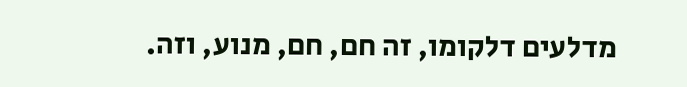מדלעים דלקומו, זה חם, חם, מנוע, וזה.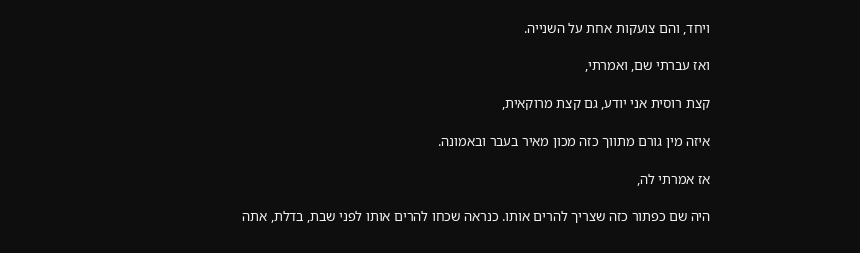ויחד, והם צועקות אחת על השנייה.

ואז עברתי שם, ואמרתי,

קצת רוסית אני יודע, גם קצת מרוקאית,

איזה מין גורם מתווך כזה מכון מאיר בעבר ובאמונה.

אז אמרתי לה,

היה שם כפתור כזה שצריך להרים אותו. כנראה שכחו להרים אותו לפני שבת, בדלת, אתה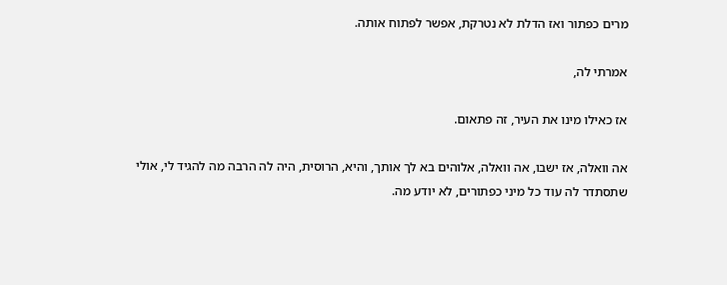מרים כפתור ואז הדלת לא נטרקת, אפשר לפתוח אותה.

אמרתי לה,

אז כאילו מינו את העיר, זה פתאום.

אה וואלה, אז ישבו, אה וואלה, אלוהים בא לך אותך, והיא, הרוסית, היה לה הרבה מה להגיד לי, אולי שתסתדר לה עוד כל מיני כפתורים, לא יודע מה.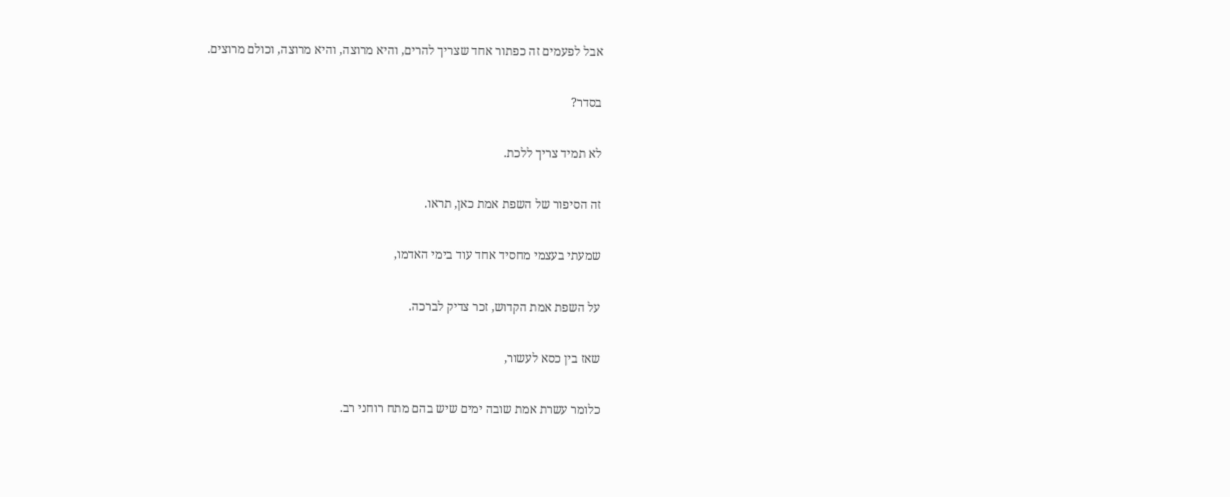אבל לפעמים זה כפתור אחד שצריך להרים, והיא מרוצה, והיא מרוצה, וכולם מרוצים.

בסדר?

לא תמיד צריך ללכת.

זה הסיפור של השפת אמת כאן, תראו.

שמעתי בעצמי מחסיד אחד עוד בימי האדמו,

על השפת אמת הקדוש, זכר צדיק לברכה.

שאז בין כסא לעשור,

כלומר עשרת אמת שובה ימים שיש בהם מתח רוחני רב.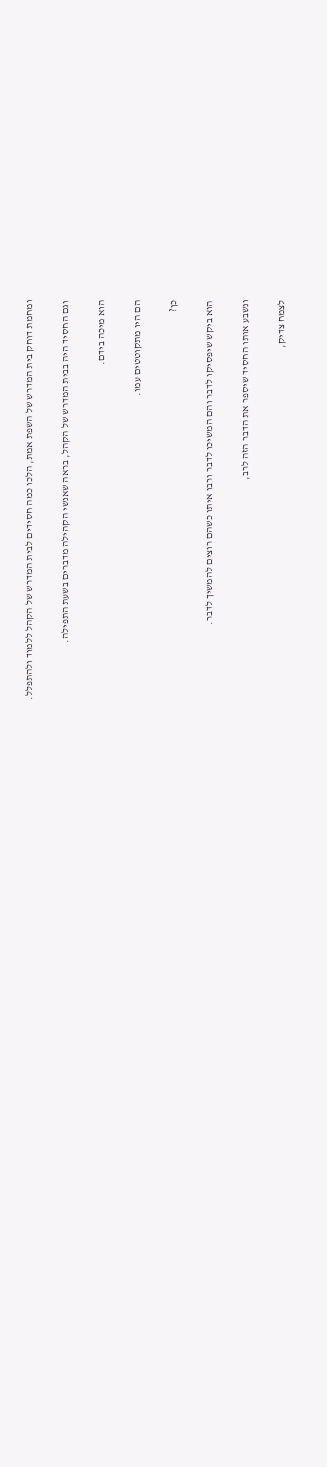ומחמת דוחק בית המדרש של השפת אמת, הלכו כמה חסידים לבית המדרש של הקהל ללמוד ולהתפלל.

וגם החסיד היה בבית המדרש של הקהל, בראה שאנשי הקהילה מדברים בשעת התפילה.

הוא מיכה בידם.

הם היו מתקוטטים עמו.

כן?

הוא ביקש שיפסיקו לדבר והם המשיכו לדבר ורבו איתו כשהם רוצים להמשיך לדבר.

ונשבע אותו החסיד שיספר את הדבר הזה לרב,

לצמח צדיק,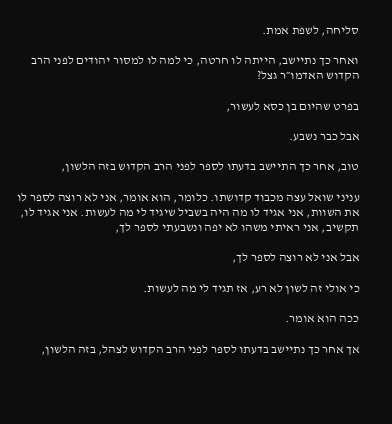סליחה, לשפת אמת.

ואחר כך נתיישב, הייתה לו חרטה, כי למה לו למסור יהודים לפני הרב הקדוש האדמו״ר גצל?

בפרט שהיום בן כסא לעשור,

אבל כבר נשבע.

טוב, אחר כך התיישב בדעתו לספר לפני הרב הקדוש בזה הלשון,

עניני שואל עצה מכבוד קדושתו. כלומר, הוא אומר, אני לא רוצה לספר לו את השוות, אני אגיד לו מה היה בשביל שיגיד לי מה לעשות. אני אגיד לו, תקשיב, אני ראיתי משהו לא יפה ונשבעתי לספר לך,

אבל אני לא רוצה לספר לך,

כי אולי זה לשון לא רע, אז תגיד לי מה לעשות.

ככה הוא אומר.

אך אחר כך נתיישב בדעתו לספר לפני הרב הקדוש לצהל, בזה הלשון,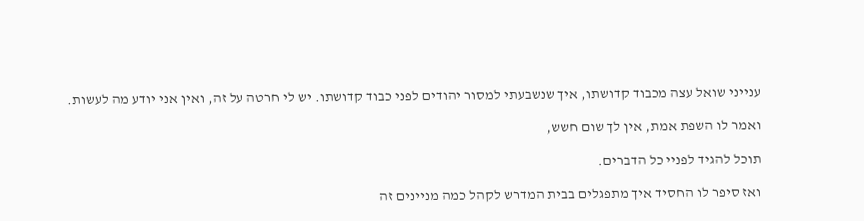ענייני שואל עצה מכבוד קדושתו, איך שנשבעתי למסור יהודים לפני כבוד קדושתו. יש לי חרטה על זה, ואין אני יודע מה לעשות.

ואמר לו השפת אמת, אין לך שום חשש,

תוכל להגיד לפניי כל הדברים.

ואז סיפר לו החסיד איך מתפגלים בבית המדרש לקהל כמה מניינים זה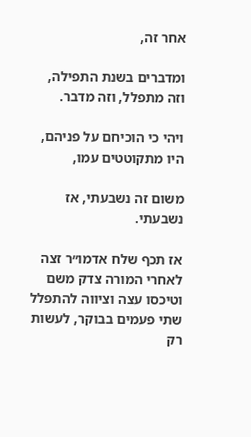אחר זה,

ומדברים בשנת התפילה, וזה מתפלל, וזה מדבר.

ויהי כי הוכיחם על פניהם, היו מתקוטטים עמו,

משום זה נשבעתי, אז נשבעתי.

אז תכף שלח אדמו״ר זצה לאחרי המורה צדק משם וטיכסו עצה וציווה להתפלל שתי פעמים בבוקר, לעשות רק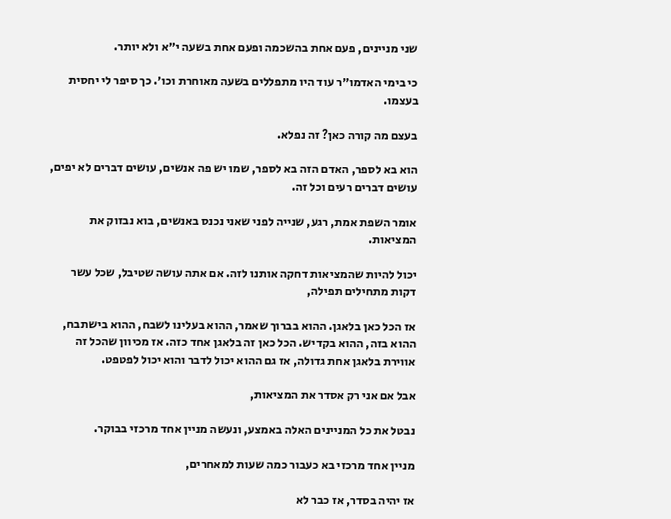שני מניינים, פעם אחת בהשכמה ופעם אחת בשעה י״א ולא יותר.

כי בימי האדמו״ר עוד היו מתפללים בשעה מאוחרת וכו׳. כך סיפר לי יחסית בעצמו.

בעצם מה קורה כאן? זה נפלא.

הוא בא לספר, האדם הזה בא לספר, שמו יש פה אנשים, עושים דברים לא יפים, עושים דברים רעים וכל זה.

אומר השפת אמת, רגע, שנייה לפני שאני נכנס באנשים, בוא נבזוק את המציאות.

יכול להיות שהמציאות דחקה אותנו לזה. אם אתה עושה שטיבל, שכל עשר דקות מתחילים תפילה,

אז הכל כאן בלאגן. ההוא בברוך שאמר, ההוא בעלינו לשבח, ההוא בישתבח, ההוא בזה, ההוא בקדיש. הכל כאן זה בלאגן אחד כזה. אז מכיוון שהכל זה אווירת בלאגן אחת גדולה, אז גם ההוא יכול לדבר והוא יכול לפטפט.

אבל אם אני רק אסדר את המציאות,

נבטל את כל המניינים האלה באמצע, ונעשה מניין אחד מרכזי בבוקר.

מניין אחד מרכזי בא כעבור כמה שעות למאחרים,

אז יהיה בסדר, אז כבר לא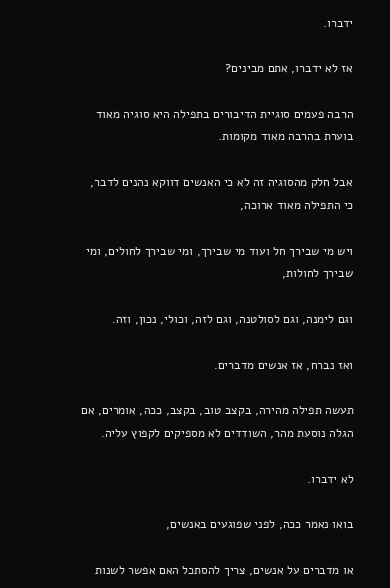ידברו.

אז לא ידברו, אתם מבינים?

הרבה פעמים סוגיית הדיבורים בתפילה היא סוגיה מאוד בוערת בהרבה מאוד מקומות.

אבל חלק מהסוגיה זה לא כי האנשים דווקא נהנים לדבר, כי התפילה מאוד ארוכה,

ויש מי שבירך חל ועוד מי שבירך, ומי שבירך לחולים, ומי שבירך לחולות,

וגם לימנה, וגם לסולטנה, וגם לזה, וכולי, נכון, וזה.

ואז נברח, אז אנשים מדברים.

תעשה תפילה מהירה, בקצב טוב, בקצב, ככה, אומרים, אם הגלה נוסעת מהר, השודדים לא מספיקים לקפוץ עליה.

לא ידברו.

בואו נאמר ככה, לפני שפוגעים באנשים,

או מדברים על אנשים, צריך להסתכל האם אפשר לשנות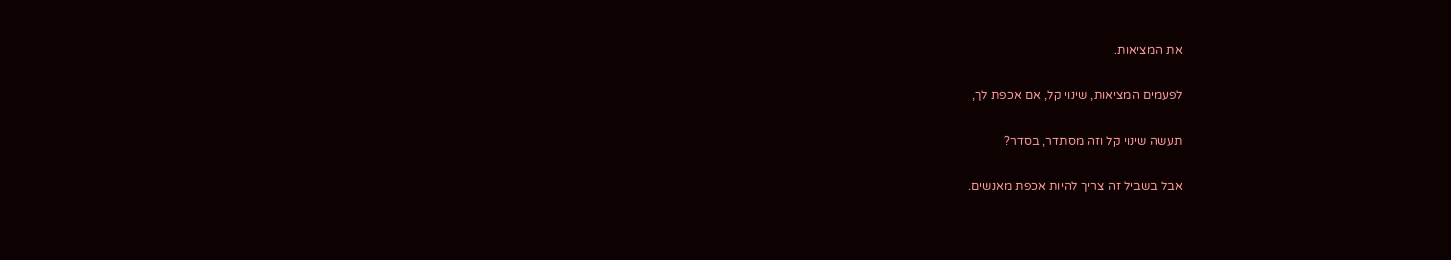את המציאות.

לפעמים המציאות, שינוי קל, אם אכפת לך,

תעשה שינוי קל וזה מסתדר, בסדר?

אבל בשביל זה צריך להיות אכפת מאנשים.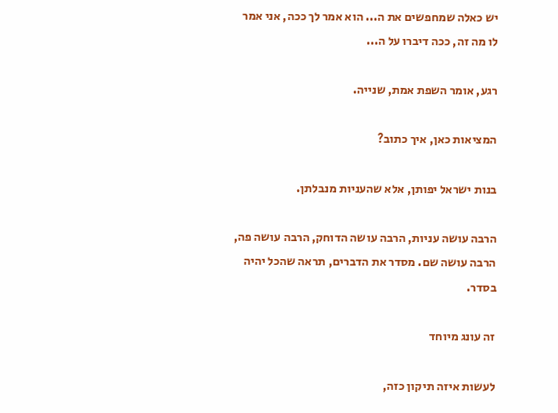יש כאלה שמחפשים את ה... הוא אמר לך ככה, אני אמר לו מה זה, ככה דיברו על ה...

רגע, אומר השפת אמת, שנייה.

המציאות כאן, איך כתוב?

בנות ישראל יפותן, אלא שהעניות מנבלתן.

הרבה עושה עניות, הרבה עושה הדוחק, הרבה עושה פה, הרבה עושה שם. מסדר את הדברים, תראה שהכל יהיה בסדר.

זה עונג מיוחד

לעשות איזה תיקון כזה,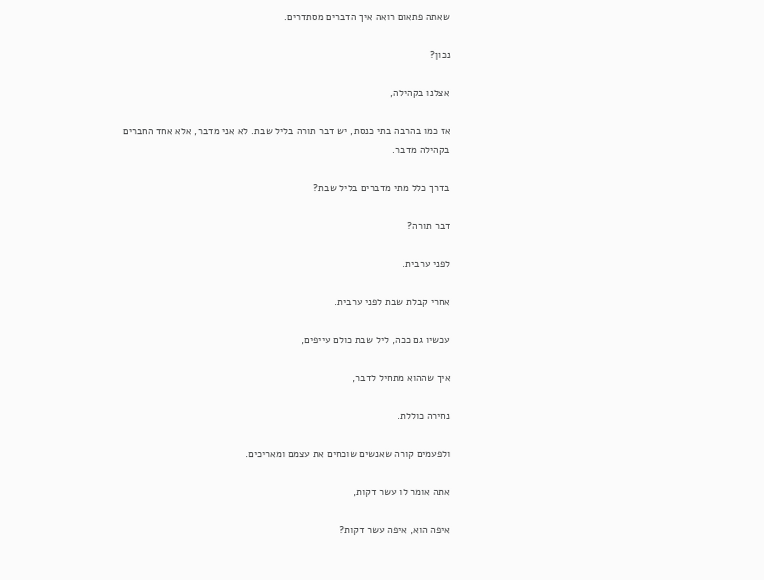שאתה פתאום רואה איך הדברים מסתדרים.

נכון?

אצלנו בקהילה,

אז כמו בהרבה בתי כנסת, יש דבר תורה בליל שבת. לא אני מדבר, אלא אחד החברים בקהילה מדבר.

בדרך כלל מתי מדברים בליל שבת?

דבר תורה?

לפני ערבית.

אחרי קבלת שבת לפני ערבית.

עכשיו גם ככה, ליל שבת כולם עייפים,

איך שההוא מתחיל לדבר,

נחירה כוללת.

ולפעמים קורה שאנשים שוכחים את עצמם ומאריכים.

אתה אומר לו עשר דקות,

איפה הוא, איפה עשר דקות?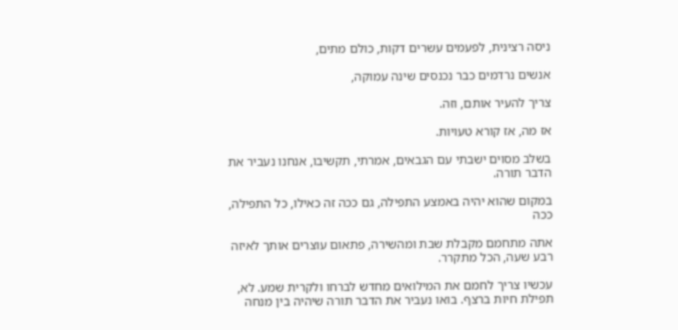ניסה רצינית, לפעמים עשרים דקות, כולם מתים,

אנשים נרדמים כבר נכנסים שינה עמוקה,

צריך להעיר אותם, וזה.

אז מה, אז קורא טעויות.

בשלב מסוים ישבתי עם הגבאים, אמרתי, תקשיבו, אנחנו נעביר את הדבר תורה.

במקום שהוא יהיה באמצע התפילה, גם ככה זה כאילו, כל התפילה, ככה

אתה מתחמם מקבלת שבת ומהשירה, פתאום עוצרים אותך לאיזה רבע שעה, הכל מתקרר.

עכשיו צריך לחמם את המילואים מחדש לברחו ולקרית שמע. לא, תפילת חיות ברצף. בואו נעביר את הדבר תורה שיהיה בין מנחה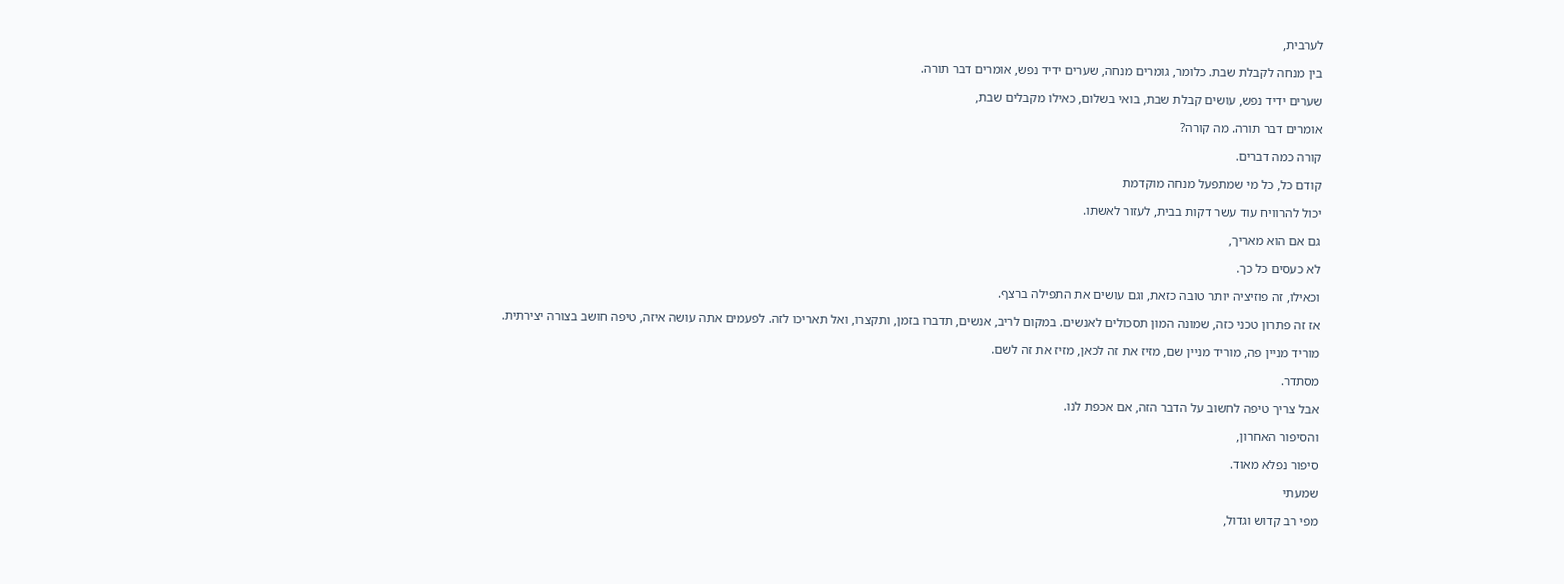לערבית,

בין מנחה לקבלת שבת. כלומר, גומרים מנחה, שערים ידיד נפש, אומרים דבר תורה.

שערים ידיד נפש, עושים קבלת שבת, בואי בשלום, כאילו מקבלים שבת,

אומרים דבר תורה. מה קורה?

קורה כמה דברים.

קודם כל, כל מי שמתפעל מנחה מוקדמת

יכול להרוויח עוד עשר דקות בבית, לעזור לאשתו.

גם אם הוא מאריך,

לא כעסים כל כך.

וכאילו, זה פוזיציה יותר טובה כזאת, וגם עושים את התפילה ברצף.

אז זה פתרון טכני כזה, שמונה המון תסכולים לאנשים. במקום לריב, אנשים, תדברו בזמן, ותקצרו, ואל תאריכו לזה. לפעמים אתה עושה איזה, טיפה חושב בצורה יצירתית.

מוריד מניין פה, מוריד מניין שם, מזיז את זה לכאן, מזיז את זה לשם.

מסתדר.

אבל צריך טיפה לחשוב על הדבר הזה, אם אכפת לנו.

והסיפור האחרון,

סיפור נפלא מאוד.

שמעתי

מפי רב קדוש וגדול,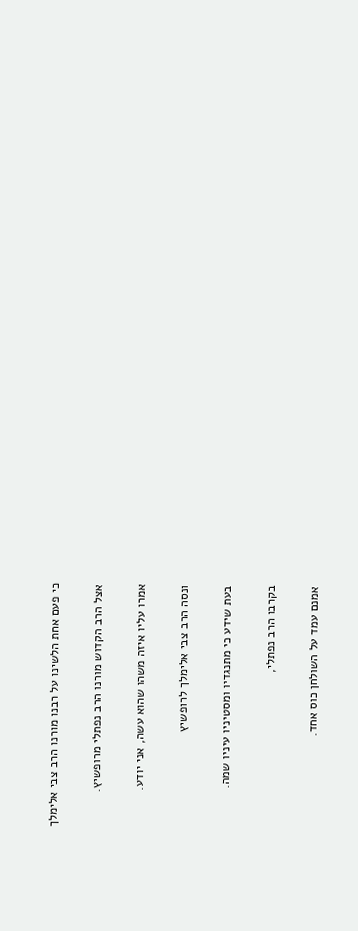כי פעם אחת הלשינו על רבנו מורנו הרב צבי אלימלך

אצל הרב הקדוש מורנו הרב נפתלי מרופשיץ.

אמרו עליו איזה משהו שהוא עשה, אני יודע.

ונסה הרב צבי אלימלך לרופשיץ

בעת שידע כי מתנגדיו ומסטיניו עיניו שמה.

בקרבו הרב נפתלי,

אמנם עמד על השולחן כוס אחד.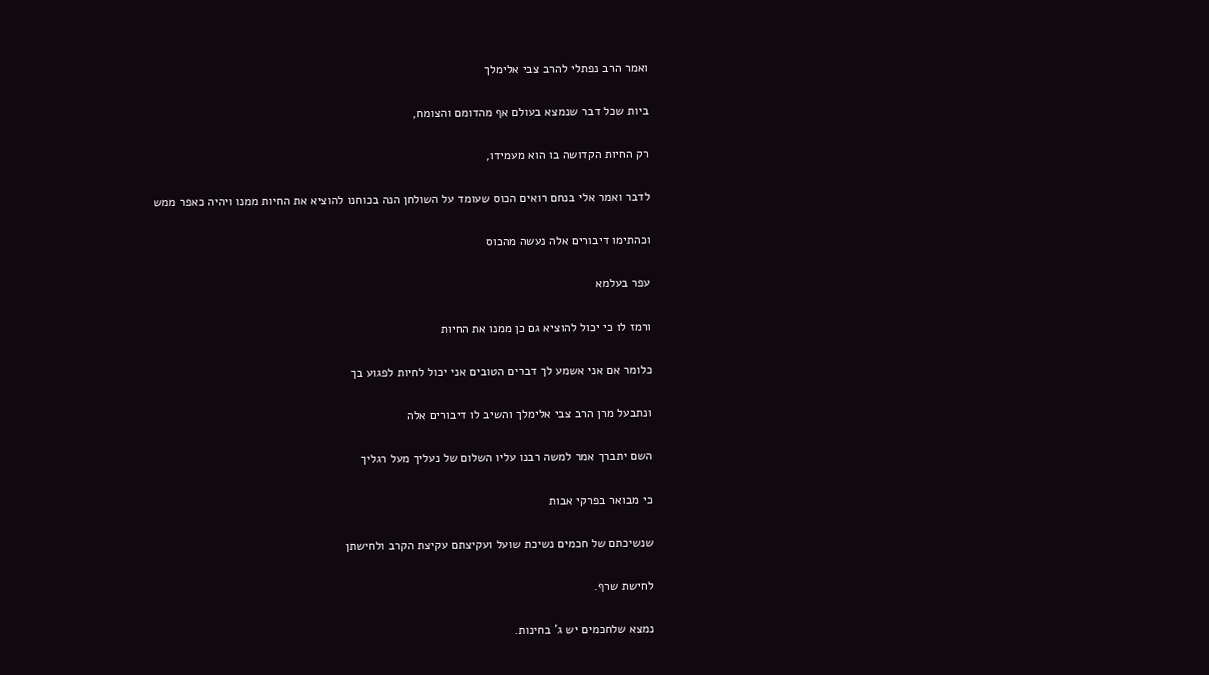ואמר הרב נפתלי להרב צבי אלימלך

ביות שכל דבר שנמצא בעולם אף מהדומם והצומח,

רק החיות הקדושה בו הוא מעמידו,

לדבר ואמר אלי בנחם רואים הכוס שעומד על השולחן הנה בכוחנו להוציא את החיות ממנו ויהיה כאפר ממש

וכהתימו דיבורים אלה נעשה מהכוס

עפר בעלמא

ורמז לו כי יכול להוציא גם כן ממנו את החיות

כלומר אם אני אשמע לך דברים הטובים אני יכול לחיות לפגוע בך

ונתבעל מרן הרב צבי אלימלך והשיב לו דיבורים אלה

השם יתברך אמר למשה רבנו עליו השלום של נעליך מעל רגליך

כי מבואר בפרקי אבות

שנשיכתם של חכמים נשיכת שועל ועקיצתם עקיצת הקרב ולחישתן

לחישת שרף.

נמצא שלחכמים יש ג' בחינות.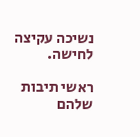נשיכה עקיצה לחישה.

ראשי תיבות שלהם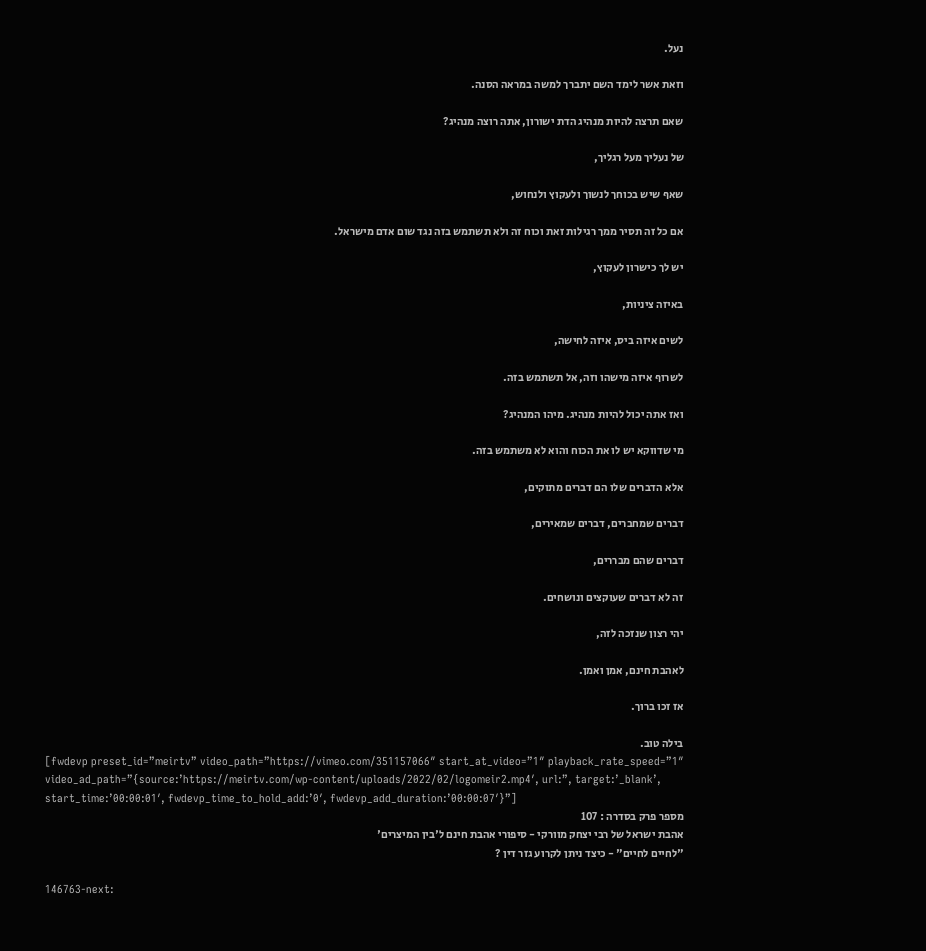נעל.

וזאת אשר לימד השם יתברך למשה במראה הסנה.

שאם תרצה להיות מנהיג הדת ישורון, אתה רוצה מנהיג?

של נעליך מעל רגליך,

שאף שיש בכוחך לנשוך ולעקוץ ולנחוש,

אם כל זה תסיר ממך רגילות זאת וכוח זה ולא תשתמש בזה נגד שום אדם מישראל.

יש לך כישרון לעקוץ,

באיזה ציניות,

לשים איזה ביס, איזה לחישה,

לשרוף איזה מישהו וזה, אל תשתמש בזה.

ואז אתה יכול להיות מנהיג. מיהו המנהיג?

מי שדווקא יש לו את הכוח והוא לא משתמש בזה.

אלא הדברים שלו הם דברים מתוקים,

דברים שמחברים, דברים שמאירים,

דברים שהם מבררים,

זה לא דברים שעוקצים ונושחים.

יהי רצון שנזכה לזה,

לאהבת חינם, אמן ואמן.

אז זכו ברוך.

בילה טוב.
[fwdevp preset_id=”meirtv” video_path=”https://vimeo.com/351157066″ start_at_video=”1″ playback_rate_speed=”1″ video_ad_path=”{source:’https://meirtv.com/wp-content/uploads/2022/02/logomeir2.mp4′, url:”, target:’_blank’, start_time:’00:00:01′, fwdevp_time_to_hold_add:’0′, fwdevp_add_duration:’00:00:07′}”]
מספר פרק בסדרה : 107
אהבת ישראל של רבי יצחק מוורקי - סיפורי אהבת חינם ל'בין המיצרים'
"לחיים לחיים" - כיצד ניתן לקרוע גזר דין ?

146763-next: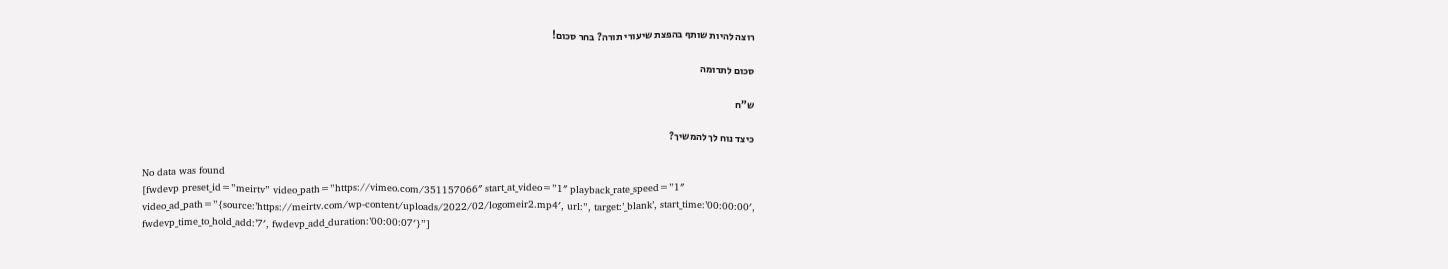רוצה להיות שותף בהפצת שיעורי תורה? בחר סכום!

סכום לתרומה

ש”ח

כיצד נוח לך להמשיך?

No data was found
[fwdevp preset_id=”meirtv” video_path=”https://vimeo.com/351157066″ start_at_video=”1″ playback_rate_speed=”1″ video_ad_path=”{source:’https://meirtv.com/wp-content/uploads/2022/02/logomeir2.mp4′, url:”, target:’_blank’, start_time:’00:00:00′, fwdevp_time_to_hold_add:’7′, fwdevp_add_duration:’00:00:07′}”]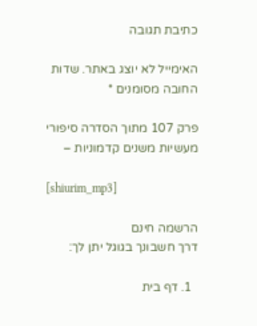כתיבת תגובה

האימייל לא יוצג באתר. שדות החובה מסומנים *

פרק 107 מתוך הסדרה סיפורי מעשיות משנים קדמוניות –

[shiurim_mp3]

הרשמה חינם
דרך חשבונך בגוגל יתן לך:

  1. דף בית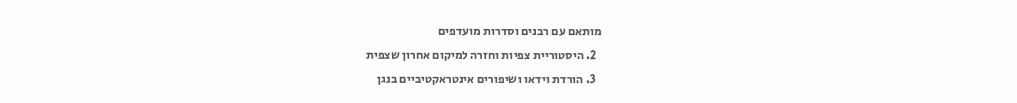מותאם עם רבנים וסדרות מועדפים
  2. היסטוריית צפיות וחזרה למיקום אחרון שצפית
  3. הורדת וידאו ושיפורים אינטראקטיביים בנגן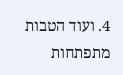4. ועוד הטבות מתפתחות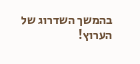בהמשך השדרוג של הערוץ!